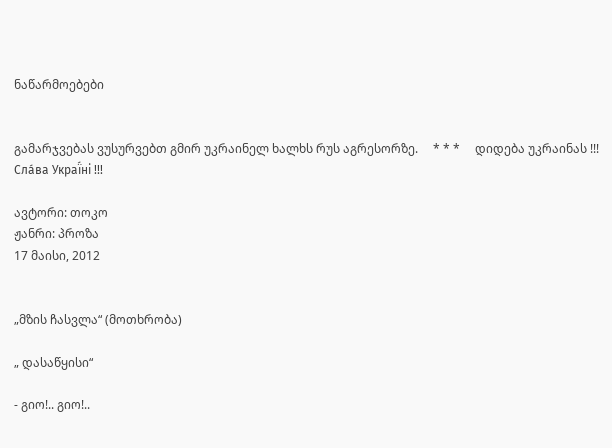ნაწარმოებები


გამარჯვებას ვუსურვებთ გმირ უკრაინელ ხალხს რუს აგრესორზე.     * * *     დიდება უკრაინას !!! Сла́ва Украї́ні !!!

ავტორი: თოკო
ჟანრი: პროზა
17 მაისი, 2012


„მზის ჩასვლა“ (მოთხრობა)

„ დასაწყისი“

- გიო!.. გიო!..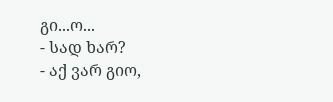გი...ო...
- სად ხარ?
- აქ ვარ გიო,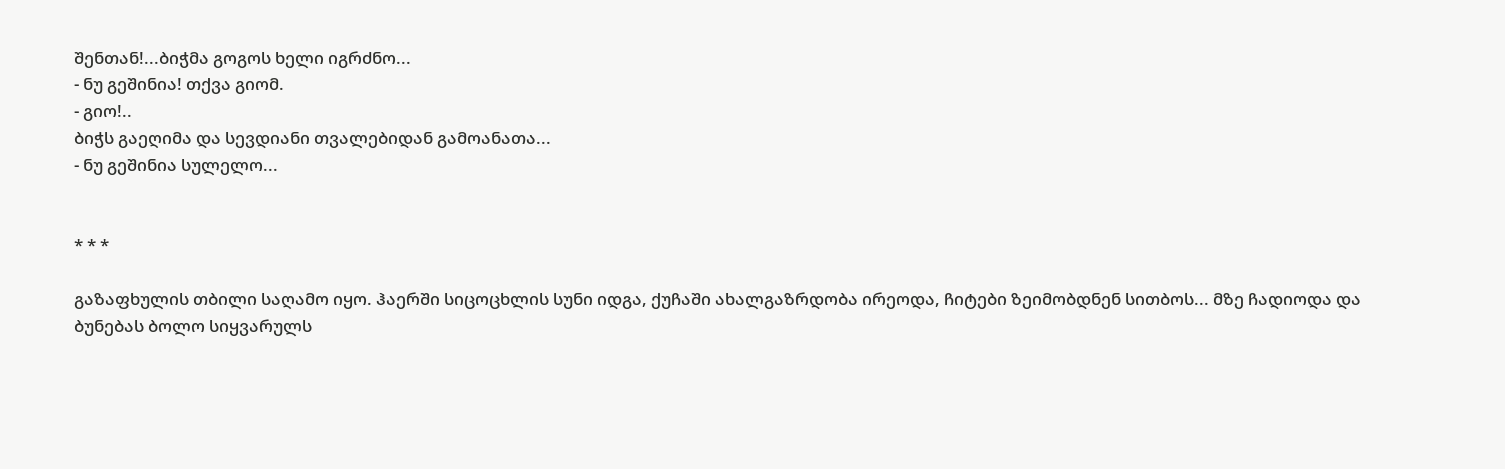შენთან!...ბიჭმა გოგოს ხელი იგრძნო...
- ნუ გეშინია! თქვა გიომ.
- გიო!..
ბიჭს გაეღიმა და სევდიანი თვალებიდან გამოანათა...
- ნუ გეშინია სულელო...


* * *

გაზაფხულის თბილი საღამო იყო. ჰაერში სიცოცხლის სუნი იდგა, ქუჩაში ახალგაზრდობა ირეოდა, ჩიტები ზეიმობდნენ სითბოს... მზე ჩადიოდა და ბუნებას ბოლო სიყვარულს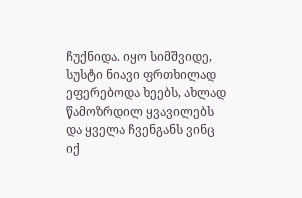ჩუქნიდა. იყო სიმშვიდე, სუსტი ნიავი ფრთხილად ეფერებოდა ხეებს, ახლად წამოზრდილ ყვავილებს და ყველა ჩვენგანს ვინც იქ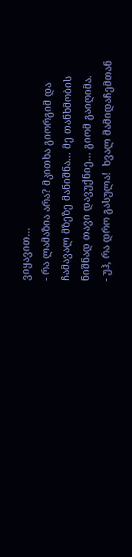ვიყავით...
- რა ლამაზია არა? მკითხა გიორგიმ და ჩამავალ მზეზე მანიშნა... მე თანხმობის ნიშნად თავი დავუქნიე... გიომ გაიღიმა.
- უჰ, რა დრო გასულა!  ხვალ მამიდაჩემთან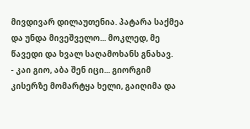მივდივარ დილაუთენია. პატარა საქმეა და უნდა მივეშველო... მოკლედ, მე წავედი და ხვალ საღამოხანს გნახავ.
- კაი გიო, აბა შენ იცი... გიორგიმ კისერზე მომარტყა ხელი, გაიღიმა და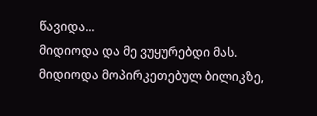წავიდა...
მიდიოდა და მე ვუყურებდი მას. მიდიოდა მოპირკეთებულ ბილიკზე,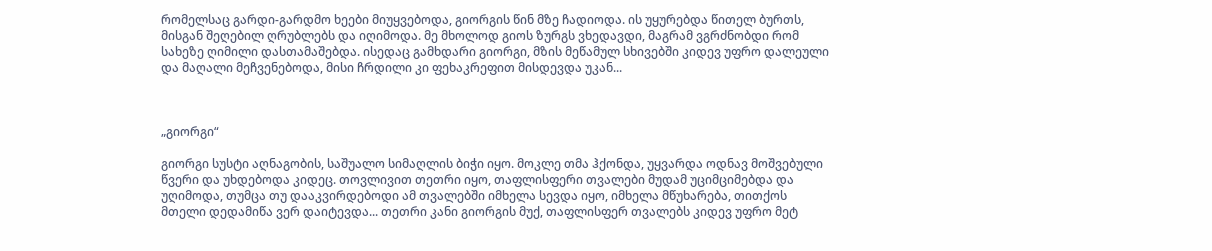რომელსაც გარდი-გარდმო ხეები მიუყვებოდა, გიორგის წინ მზე ჩადიოდა. ის უყურებდა წითელ ბურთს, მისგან შეღებილ ღრუბლებს და იღიმოდა. მე მხოლოდ გიოს ზურგს ვხედავდი, მაგრამ ვგრძნობდი რომ სახეზე ღიმილი დასთამაშებდა. ისედაც გამხდარი გიორგი, მზის მეწამულ სხივებში კიდევ უფრო დალეული და მაღალი მეჩვენებოდა, მისი ჩრდილი კი ფეხაკრეფით მისდევდა უკან...



„გიორგი“

გიორგი სუსტი აღნაგობის, საშუალო სიმაღლის ბიჭი იყო. მოკლე თმა ჰქონდა, უყვარდა ოდნავ მოშვებული წვერი და უხდებოდა კიდეც. თოვლივით თეთრი იყო, თაფლისფერი თვალები მუდამ უციმციმებდა და უღიმოდა, თუმცა თუ დააკვირდებოდი ამ თვალებში იმხელა სევდა იყო, იმხელა მწუხარება, თითქოს მთელი დედამიწა ვერ დაიტევდა... თეთრი კანი გიორგის მუქ, თაფლისფერ თვალებს კიდევ უფრო მეტ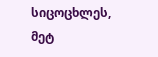სიცოცხლეს, მეტ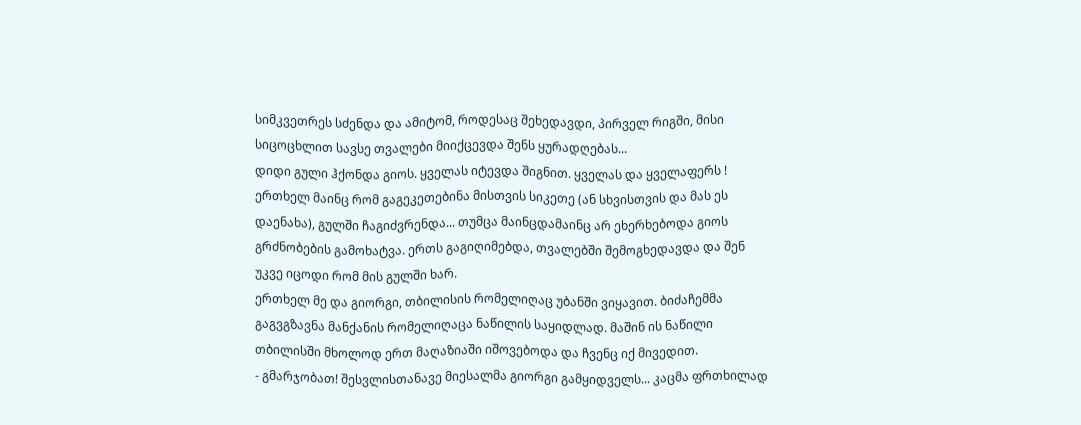სიმკვეთრეს სძენდა და ამიტომ, როდესაც შეხედავდი, პირველ რიგში, მისი სიცოცხლით სავსე თვალები მიიქცევდა შენს ყურადღებას...
დიდი გული ჰქონდა გიოს. ყველას იტევდა შიგნით. ყველას და ყველაფერს ! ერთხელ მაინც რომ გაგეკეთებინა მისთვის სიკეთე (ან სხვისთვის და მას ეს დაენახა), გულში ჩაგიძვრენდა... თუმცა მაინცდამაინც არ ეხერხებოდა გიოს გრძნობების გამოხატვა. ერთს გაგიღიმებდა, თვალებში შემოგხედავდა და შენ უკვე იცოდი რომ მის გულში ხარ.
ერთხელ მე და გიორგი, თბილისის რომელიღაც უბანში ვიყავით. ბიძაჩემმა გაგვგზავნა მანქანის რომელიღაცა ნაწილის საყიდლად. მაშინ ის ნაწილი თბილისში მხოლოდ ერთ მაღაზიაში იშოვებოდა და ჩვენც იქ მივედით.
- გმარჯობათ! შესვლისთანავე მიესალმა გიორგი გამყიდველს... კაცმა ფრთხილად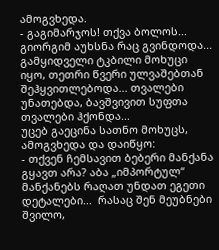ამოგვხედა.
- გაგიმარჯოს! თქვა ბოლოს... გიორგიმ აუხსნა რაც გვინდოდა... გამყიდველი ტკბილი მოხუცი იყო, თეთრი წვერი ულვაშებთან შეჰყვითლებოდა... თვალები უნათებდა, ბავშვივით სუფთა თვალები ჰქონდა...
უცებ გაეცინა სათნო მოხუცს, ამოგვხედა და დაიწყო:
- თქვენ ჩემსავით ბებერი მანქანა გყავთ არა? აბა „იმპორტულ“ მანქანებს რაღათ უნდათ ეგეთი დეტალები...  რასაც შენ მეუბნები შვილო,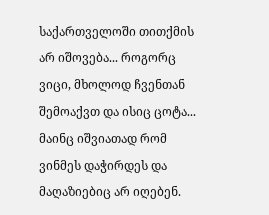საქართველოში თითქმის არ იშოვება... როგორც ვიცი, მხოლოდ ჩვენთან შემოაქვთ და ისიც ცოტა... მაინც იშვიათად რომ ვინმეს დაჭირდეს და მაღაზიებიც არ იღებენ.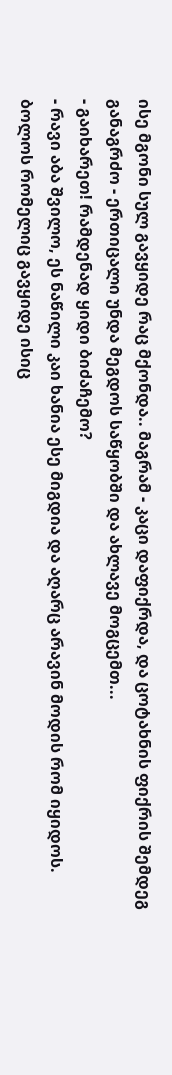ისე მგონი სულ გავყიდე რაც მქონდა.. მაგრამ - კაცი დაფიქრდა, და ცოტახნის ფიქრის შემდეგ განაგრძო - ერთიცალი უნდა მეგდოს საწყობში და ახლავე მოგცემთ...
- გაიხარეთ! რამდენად ყიდი ბიძაჩემო?
- რავი აბა შვილო, ეს ნაწილი კაი ხანია ესე მიგდია და აღარც არავინ მოდის რომ იყიდოს. ბოლოს რომელიც გავყიდე ისიც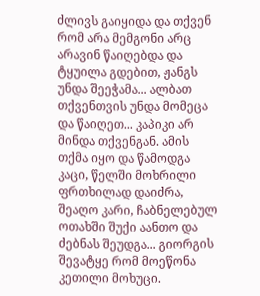ძლივს გაიყიდა და თქვენ რომ არა მემგონი არც არავინ წაიღებდა და ტყუილა გდებით, ჟანგს უნდა შეეჭამა... ალბათ თქვენთვის უნდა მომეცა და წაიღეთ... კაპიკი არ მინდა თქვენგან. ამის თქმა იყო და წამოდგა კაცი, წელში მოხრილი ფრთხილად დაიძრა, შეაღო კარი, ჩაბნელებულ ოთახში შუქი აანთო და ძებნას შეუდგა... გიორგის შევატყე რომ მოეწონა კეთილი მოხუცი.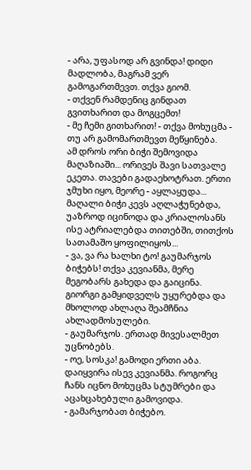- არა, უფასოდ არ გვინდა! დიდი მადლობა, მაგრამ ვერ გამოგართმევთ. თქვა გიომ.
- თქვენ რამდენიც გინდათ გვითხარით და მოგცემთ!
- მე ჩემი გითხარით! - თქვა მოხუცმა - თუ არ გამომართმევთ მეწყინება.
ამ დროს ორი ბიჭი შემოვიდა მაღაზიაში... ორივეს შავი სათვალე ეკეთა. თავები გადაეხოტრათ. ერთი ჯმუხი იყო, მეორე - აყლაყუდა... მაღალი ბიჭი კევს აღლაჭუნებდა, უაზროდ იცინოდა და კრიალოსანს ისე ატრიალებდა თითებში, თითქოს სათამაშო ყოფილიყოს...
- ვა, ვა რა ხალხი ტო! გაუმარჯოს ბიჭებს! თქვა კევიანმა, მერე მეგობარს გახედა და გაიცინა. გიორგი გამყიდველს უყურებდა და მხოლოდ ახლაღა შეამჩნია ახლადმოსულები.
- გაუმარჯოს. ერთად მივესალმეთ უცნობებს.
- ოე, სოსკა! გამოდი ერთი აბა. დაიყვირა ისევ კევიანმა. როგორც ჩანს იცნო მოხუცმა სტუმრები და აცახცახებული გამოვიდა.
- გამარჯობათ ბიჭებო.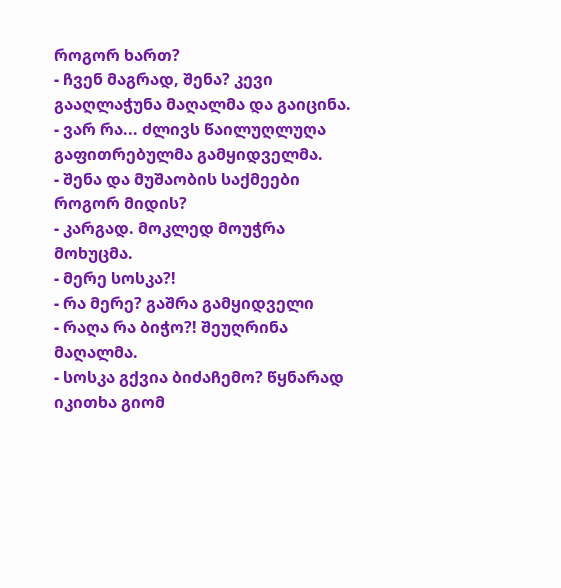როგორ ხართ?
- ჩვენ მაგრად, შენა? კევი გააღლაჭუნა მაღალმა და გაიცინა.
- ვარ რა... ძლივს წაილუღლუღა გაფითრებულმა გამყიდველმა.
- შენა და მუშაობის საქმეები როგორ მიდის?
- კარგად. მოკლედ მოუჭრა მოხუცმა.
- მერე სოსკა?!
- რა მერე? გაშრა გამყიდველი
- რაღა რა ბიჭო?! შეუღრინა მაღალმა.
- სოსკა გქვია ბიძაჩემო? წყნარად იკითხა გიომ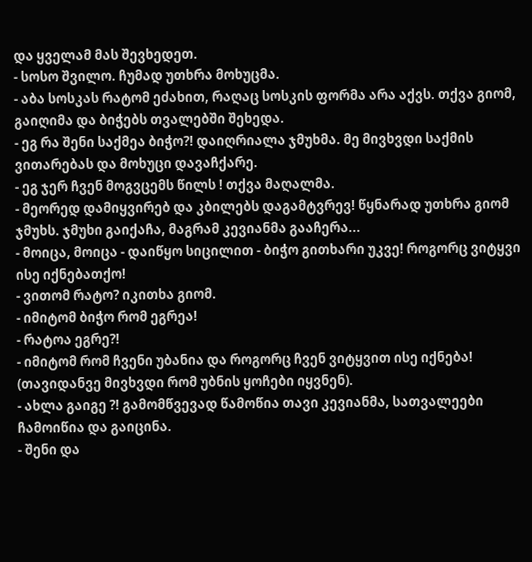და ყველამ მას შევხედეთ.
- სოსო შვილო. ჩუმად უთხრა მოხუცმა.
- აბა სოსკას რატომ ეძახით, რაღაც სოსკის ფორმა არა აქვს. თქვა გიომ, გაიღიმა და ბიჭებს თვალებში შეხედა.
- ეგ რა შენი საქმეა ბიჭო?! დაიღრიალა ჯმუხმა. მე მივხვდი საქმის ვითარებას და მოხუცი დავაჩქარე.
- ეგ ჯერ ჩვენ მოგვცემს წილს ! თქვა მაღალმა.
- მეორედ დამიყვირებ და კბილებს დაგამტვრევ! წყნარად უთხრა გიომ ჯმუხს. ჯმუხი გაიქაჩა, მაგრამ კევიანმა გააჩერა...
- მოიცა, მოიცა - დაიწყო სიცილით - ბიჭო გითხარი უკვე! როგორც ვიტყვი ისე იქნებათქო!
- ვითომ რატო? იკითხა გიომ.
- იმიტომ ბიჭო რომ ეგრეა!
- რატოა ეგრე?!
- იმიტომ რომ ჩვენი უბანია და როგორც ჩვენ ვიტყვით ისე იქნება! (თავიდანვე მივხვდი რომ უბნის ყოჩები იყვნენ).
- ახლა გაიგე ?! გამომწვევად წამოწია თავი კევიანმა, სათვალეები ჩამოიწია და გაიცინა.
- შენი და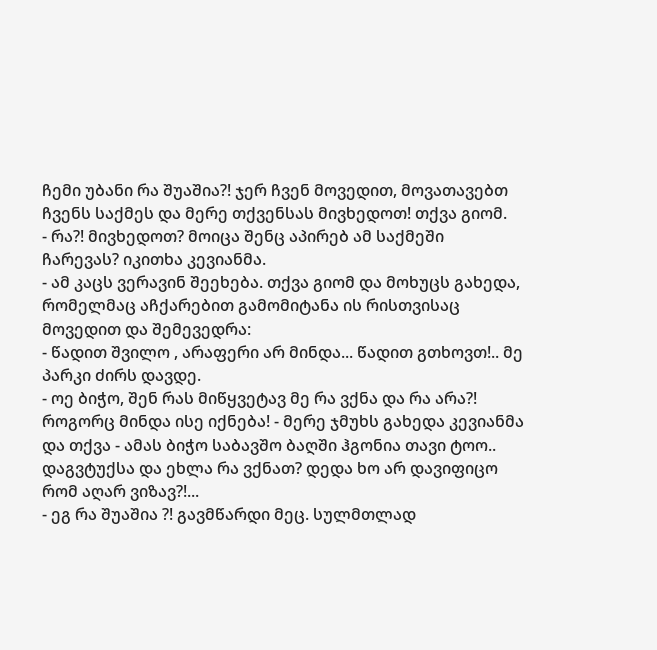ჩემი უბანი რა შუაშია?! ჯერ ჩვენ მოვედით, მოვათავებთ ჩვენს საქმეს და მერე თქვენსას მივხედოთ! თქვა გიომ.
- რა?! მივხედოთ? მოიცა შენც აპირებ ამ საქმეში ჩარევას? იკითხა კევიანმა.
- ამ კაცს ვერავინ შეეხება. თქვა გიომ და მოხუცს გახედა, რომელმაც აჩქარებით გამომიტანა ის რისთვისაც მოვედით და შემევედრა:
- წადით შვილო , არაფერი არ მინდა... წადით გთხოვთ!.. მე პარკი ძირს დავდე.
- ოე ბიჭო, შენ რას მიწყვეტავ მე რა ვქნა და რა არა?! როგორც მინდა ისე იქნება! - მერე ჯმუხს გახედა კევიანმა და თქვა - ამას ბიჭო საბავშო ბაღში ჰგონია თავი ტოო.. დაგვტუქსა და ეხლა რა ვქნათ? დედა ხო არ დავიფიცო რომ აღარ ვიზავ?!...
- ეგ რა შუაშია ?! გავმწარდი მეც. სულმთლად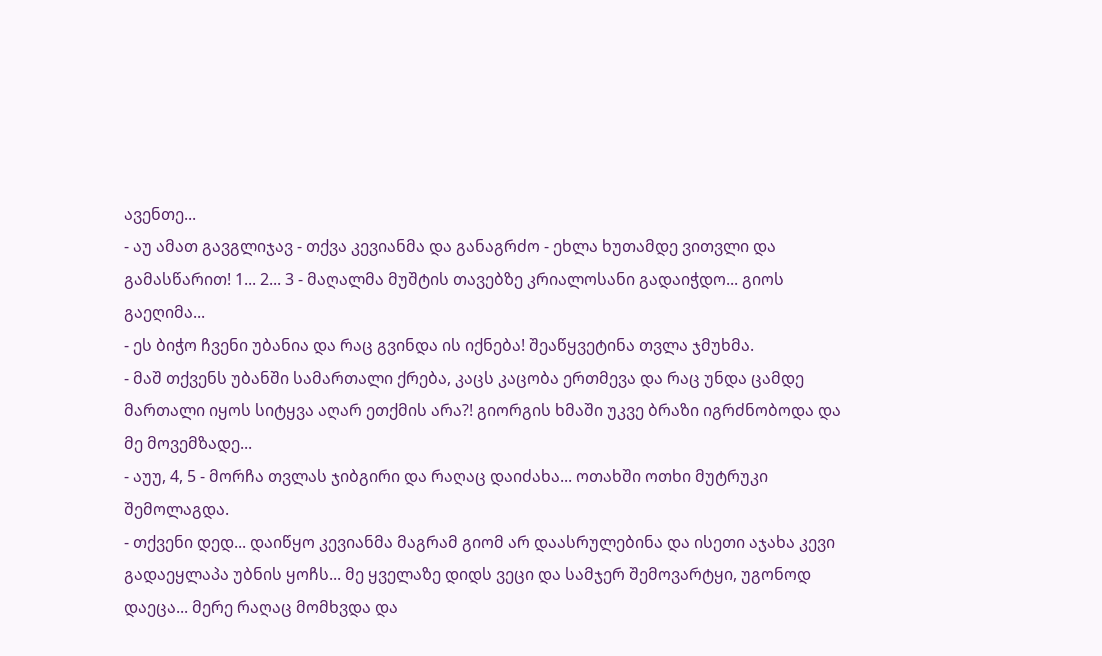ავენთე...
- აუ ამათ გავგლიჯავ - თქვა კევიანმა და განაგრძო - ეხლა ხუთამდე ვითვლი და გამასწარით! 1... 2... 3 - მაღალმა მუშტის თავებზე კრიალოსანი გადაიჭდო... გიოს გაეღიმა...
- ეს ბიჭო ჩვენი უბანია და რაც გვინდა ის იქნება! შეაწყვეტინა თვლა ჯმუხმა.
- მაშ თქვენს უბანში სამართალი ქრება, კაცს კაცობა ერთმევა და რაც უნდა ცამდე მართალი იყოს სიტყვა აღარ ეთქმის არა?! გიორგის ხმაში უკვე ბრაზი იგრძნობოდა და მე მოვემზადე...
- აუუ, 4, 5 - მორჩა თვლას ჯიბგირი და რაღაც დაიძახა... ოთახში ოთხი მუტრუკი შემოლაგდა.
- თქვენი დედ... დაიწყო კევიანმა მაგრამ გიომ არ დაასრულებინა და ისეთი აჯახა კევი გადაეყლაპა უბნის ყოჩს... მე ყველაზე დიდს ვეცი და სამჯერ შემოვარტყი, უგონოდ დაეცა... მერე რაღაც მომხვდა და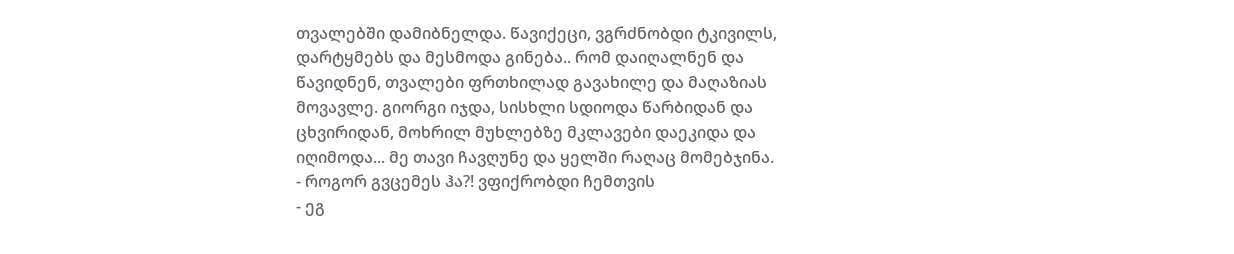თვალებში დამიბნელდა. წავიქეცი, ვგრძნობდი ტკივილს, დარტყმებს და მესმოდა გინება.. რომ დაიღალნენ და წავიდნენ, თვალები ფრთხილად გავახილე და მაღაზიას მოვავლე. გიორგი იჯდა, სისხლი სდიოდა წარბიდან და ცხვირიდან, მოხრილ მუხლებზე მკლავები დაეკიდა და იღიმოდა... მე თავი ჩავღუნე და ყელში რაღაც მომებჯინა.
- როგორ გვცემეს ჰა?! ვფიქრობდი ჩემთვის
- ეგ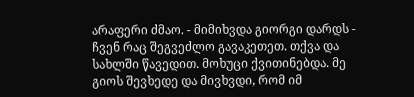არაფერი ძმაო. - მიმიხვდა გიორგი დარდს - ჩვენ რაც შეგვეძლო გავაკეთეთ. თქვა და სახლში წავედით. მოხუცი ქვითინებდა. მე გიოს შევხედე და მივხვდი, რომ იმ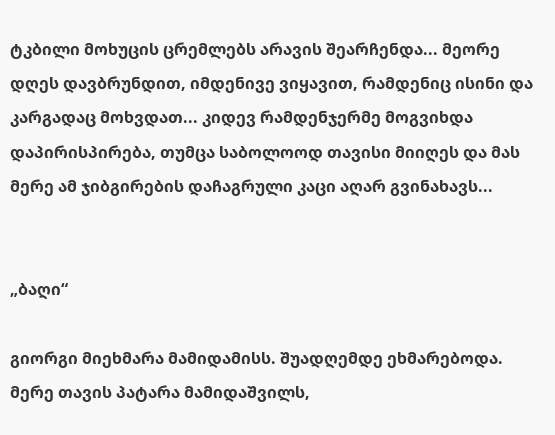ტკბილი მოხუცის ცრემლებს არავის შეარჩენდა... მეორე დღეს დავბრუნდით, იმდენივე ვიყავით, რამდენიც ისინი და კარგადაც მოხვდათ... კიდევ რამდენჯერმე მოგვიხდა დაპირისპირება, თუმცა საბოლოოდ თავისი მიიღეს და მას მერე ამ ჯიბგირების დაჩაგრული კაცი აღარ გვინახავს...


„ბაღი“

გიორგი მიეხმარა მამიდამისს. შუადღემდე ეხმარებოდა. მერე თავის პატარა მამიდაშვილს,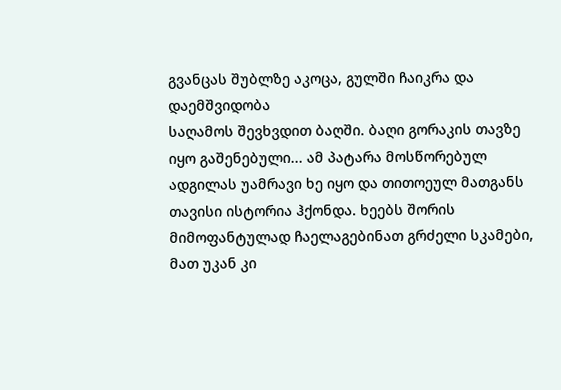გვანცას შუბლზე აკოცა, გულში ჩაიკრა და დაემშვიდობა
საღამოს შევხვდით ბაღში. ბაღი გორაკის თავზე იყო გაშენებული... ამ პატარა მოსწორებულ ადგილას უამრავი ხე იყო და თითოეულ მათგანს თავისი ისტორია ჰქონდა. ხეებს შორის მიმოფანტულად ჩაელაგებინათ გრძელი სკამები, მათ უკან კი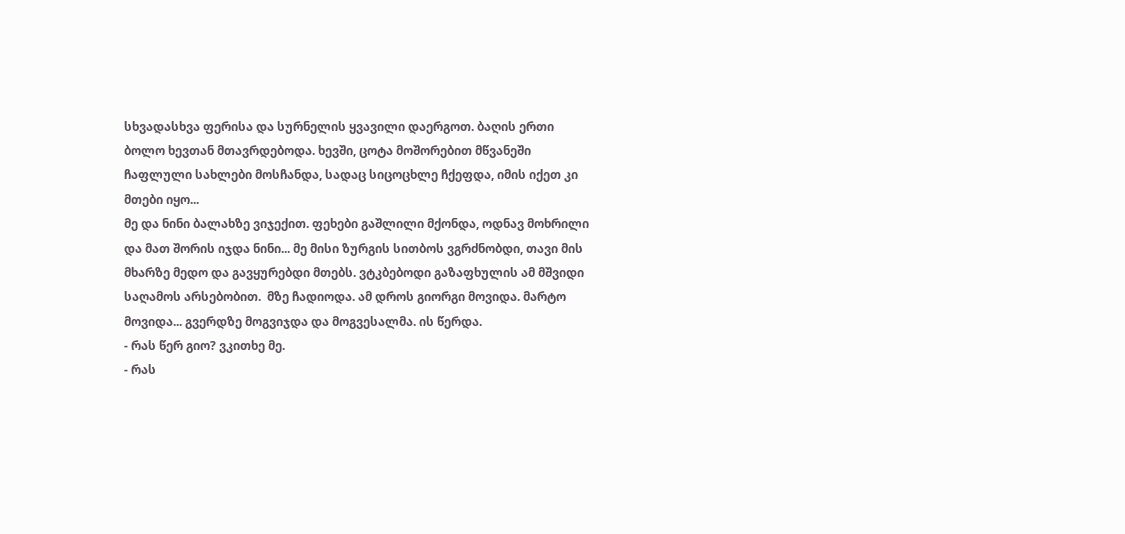სხვადასხვა ფერისა და სურნელის ყვავილი დაერგოთ. ბაღის ერთი ბოლო ხევთან მთავრდებოდა. ხევში, ცოტა მოშორებით მწვანეში ჩაფლული სახლები მოსჩანდა, სადაც სიცოცხლე ჩქეფდა, იმის იქეთ კი მთები იყო...
მე და ნინი ბალახზე ვიჯექით. ფეხები გაშლილი მქონდა, ოდნავ მოხრილი და მათ შორის იჯდა ნინი... მე მისი ზურგის სითბოს ვგრძნობდი, თავი მის მხარზე მედო და გავყურებდი მთებს. ვტკბებოდი გაზაფხულის ამ მშვიდი საღამოს არსებობით.  მზე ჩადიოდა. ამ დროს გიორგი მოვიდა. მარტო მოვიდა... გვერდზე მოგვიჯდა და მოგვესალმა. ის წერდა.
- რას წერ გიო? ვკითხე მე.
- რას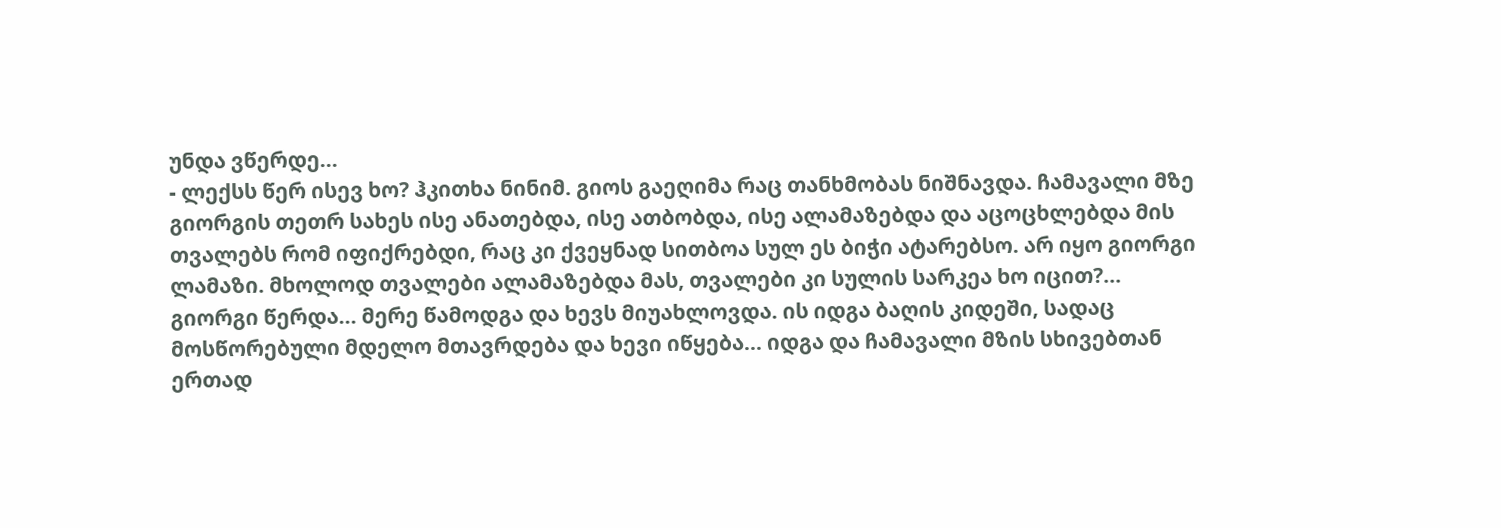უნდა ვწერდე...
- ლექსს წერ ისევ ხო? ჰკითხა ნინიმ. გიოს გაეღიმა რაც თანხმობას ნიშნავდა. ჩამავალი მზე გიორგის თეთრ სახეს ისე ანათებდა, ისე ათბობდა, ისე ალამაზებდა და აცოცხლებდა მის თვალებს რომ იფიქრებდი, რაც კი ქვეყნად სითბოა სულ ეს ბიჭი ატარებსო. არ იყო გიორგი ლამაზი. მხოლოდ თვალები ალამაზებდა მას, თვალები კი სულის სარკეა ხო იცით?...
გიორგი წერდა... მერე წამოდგა და ხევს მიუახლოვდა. ის იდგა ბაღის კიდეში, სადაც მოსწორებული მდელო მთავრდება და ხევი იწყება... იდგა და ჩამავალი მზის სხივებთან ერთად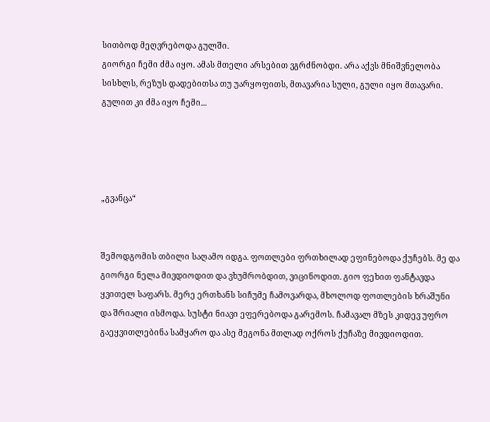სითბოდ მეღვრებოდა გულში.
გიორგი ჩემი ძმა იყო. ამას მთელი არსებით ვგრძნობდი. არა აქვს მნიშვნელობა სისხლს, რეზუს დადებითსა თუ უარყოფითს, მთავარია სული, გული იყო მთავარი. გულით კი ძმა იყო ჩემი...




„გვანცა“


შემოდგომის თბილი საღამო იდგა. ფოთლები ფრთხილად ეფინებოდა ქუჩებს. მე და გიორგი ნელა მივდიოდით და ვხუმრობდით, ვიცინოდით. გიო ფეხით ფანტავდა ყვითელ საფარს. მერე ერთხანს სიჩუმე ჩამოვარდა, მხოლოდ ფოთლების ხრაშუნი და შრიალი ისმოდა. სუსტი ნიავი ეფერებოდა გარემოს. ჩამავალ მზეს კიდევ უფრო გაეყვითლებინა სამყარო და ასე მეგონა მთლად ოქროს ქუჩაზე მივდიოდით.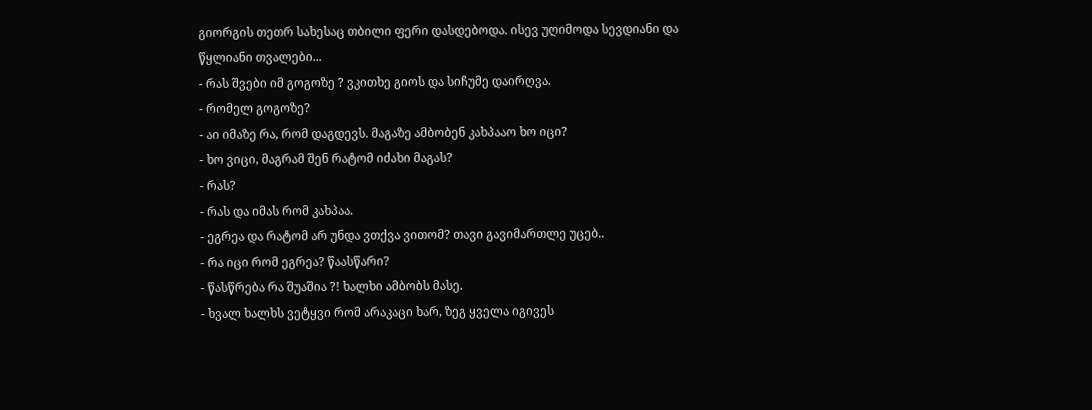გიორგის თეთრ სახესაც თბილი ფერი დასდებოდა. ისევ უღიმოდა სევდიანი და წყლიანი თვალები...
- რას შვები იმ გოგოზე ? ვკითხე გიოს და სიჩუმე დაირღვა.
- რომელ გოგოზე?
- აი იმაზე რა, რომ დაგდევს. მაგაზე ამბობენ კახპააო ხო იცი?
- ხო ვიცი, მაგრამ შენ რატომ იძახი მაგას?
- რას?
- რას და იმას რომ კახპაა.
- ეგრეა და რატომ არ უნდა ვთქვა ვითომ? თავი გავიმართლე უცებ..
- რა იცი რომ ეგრეა? წაასწარი?
- წასწრება რა შუაშია ?! ხალხი ამბობს მასე.
- ხვალ ხალხს ვეტყვი რომ არაკაცი ხარ, ზეგ ყველა იგივეს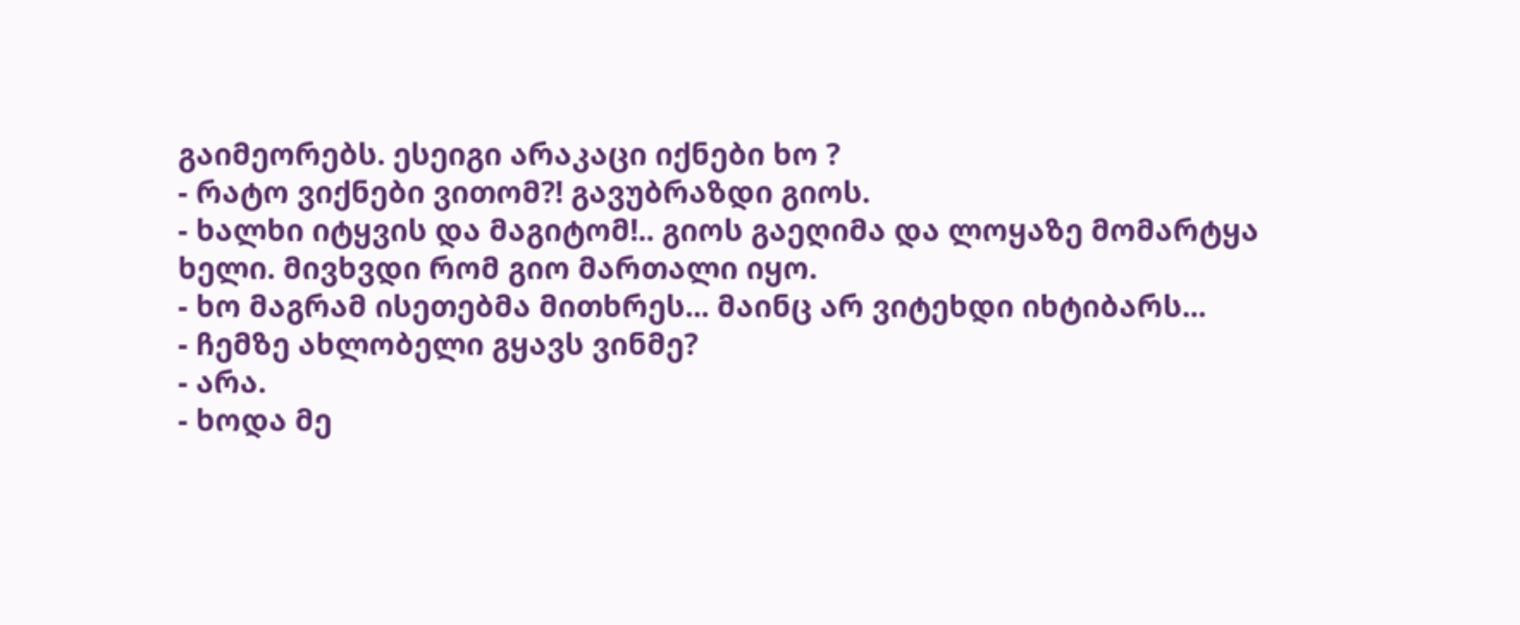გაიმეორებს. ესეიგი არაკაცი იქნები ხო ?
- რატო ვიქნები ვითომ?! გავუბრაზდი გიოს.
- ხალხი იტყვის და მაგიტომ!.. გიოს გაეღიმა და ლოყაზე მომარტყა ხელი. მივხვდი რომ გიო მართალი იყო.
- ხო მაგრამ ისეთებმა მითხრეს... მაინც არ ვიტეხდი იხტიბარს...
- ჩემზე ახლობელი გყავს ვინმე?
- არა.
- ხოდა მე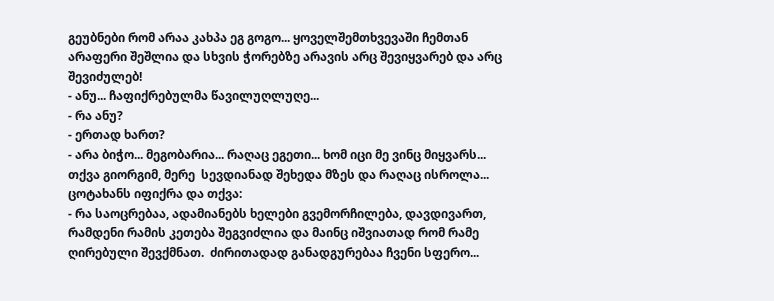გეუბნები რომ არაა კახპა ეგ გოგო... ყოველშემთხვევაში ჩემთან არაფერი შეშლია და სხვის ჭორებზე არავის არც შევიყვარებ და არც შევიძულებ!
- ანუ... ჩაფიქრებულმა წავილუღლუღე...
- რა ანუ?
- ერთად ხართ?
- არა ბიჭო... მეგობარია... რაღაც ეგეთი... ხომ იცი მე ვინც მიყვარს... თქვა გიორგიმ, მერე  სევდიანად შეხედა მზეს და რაღაც ისროლა...  ცოტახანს იფიქრა და თქვა:
- რა საოცრებაა, ადამიანებს ხელები გვემორჩილება, დავდივართ, რამდენი რამის კეთება შეგვიძლია და მაინც იშვიათად რომ რამე ღირებული შევქმნათ.  ძირითადად განადგურებაა ჩვენი სფერო...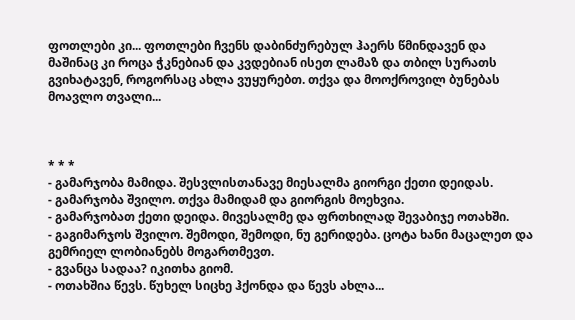ფოთლები კი... ფოთლები ჩვენს დაბინძურებულ ჰაერს წმინდავენ და მაშინაც კი როცა ჭკნებიან და კვდებიან ისეთ ლამაზ და თბილ სურათს გვიხატავენ, როგორსაც ახლა ვუყურებთ. თქვა და მოოქროვილ ბუნებას მოავლო თვალი...



* * *
- გამარჯობა მამიდა. შესვლისთანავე მიესალმა გიორგი ქეთი დეიდას.
- გამარჯობა შვილო. თქვა მამიდამ და გიორგის მოეხვია.
- გამარჯობათ ქეთი დეიდა. მივესალმე და ფრთხილად შევაბიჯე ოთახში.
- გაგიმარჯოს შვილო. შემოდი, შემოდი, ნუ გერიდება. ცოტა ხანი მაცალეთ და გემრიელ ლობიანებს მოგართმევთ.
- გვანცა სადაა? იკითხა გიომ.
- ოთახშია წევს. წუხელ სიცხე ჰქონდა და წევს ახლა...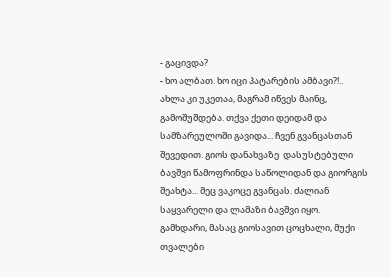- გაცივდა?
- ხო ალბათ. ხო იცი პატარების ამბავი?!.. ახლა კი უკეთაა, მაგრამ იწვეს მაინც, გამოშუშდება. თქვა ქეთი დეიდამ და სამზარეულოში გავიდა... ჩვენ გვანცასთან შევედით. გიოს დანახვაზე  დასუსტებული ბავშვი წამოფრინდა საწოლიდან და გიორგის შეახტა... მეც ვაკოცე გვანცას. ძალიან საყვარელი და ლამაზი ბავშვი იყო. გამხდარი, მასაც გიოსავით ცოცხალი, მუქი თვალები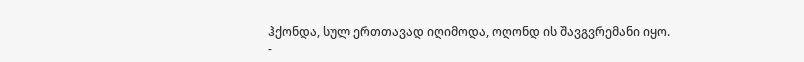ჰქონდა, სულ ერთთავად იღიმოდა, ოღონდ ის შავგვრემანი იყო.
-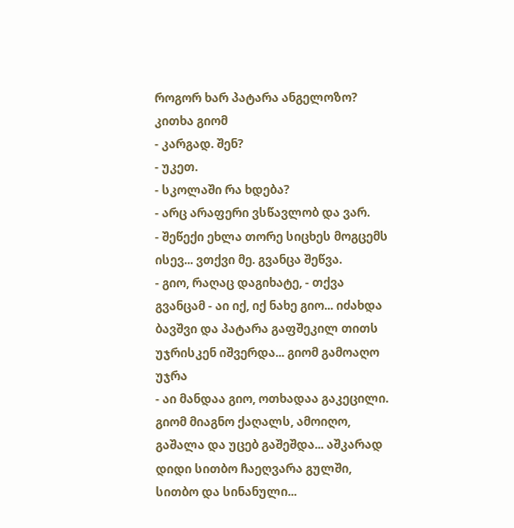როგორ ხარ პატარა ანგელოზო? კითხა გიომ
- კარგად. შენ?
- უკეთ.
- სკოლაში რა ხდება?
- არც არაფერი ვსწავლობ და ვარ.
- შეწექი ეხლა თორე სიცხეს მოგცემს ისევ... ვთქვი მე. გვანცა შეწვა.
- გიო, რაღაც დაგიხატე, - თქვა გვანცამ - აი იქ, იქ ნახე გიო... იძახდა ბავშვი და პატარა გაფშეკილ თითს უჯრისკენ იშვერდა... გიომ გამოაღო უჯრა
- აი მანდაა გიო, ოთხადაა გაკეცილი. გიომ მიაგნო ქაღალს, ამოიღო, გაშალა და უცებ გაშეშდა... აშკარად დიდი სითბო ჩაეღვარა გულში, სითბო და სინანული...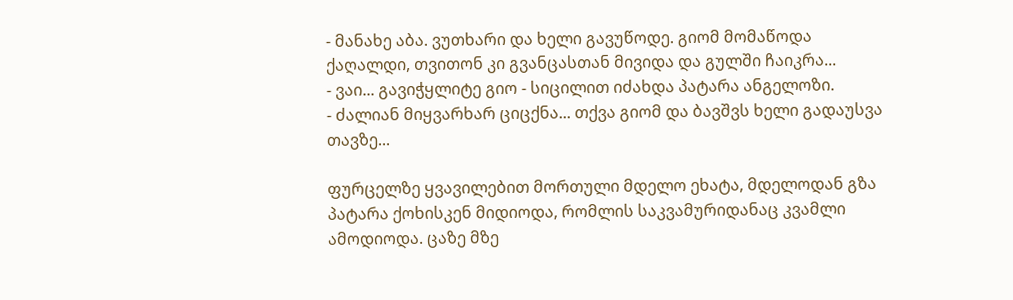- მანახე აბა. ვუთხარი და ხელი გავუწოდე. გიომ მომაწოდა ქაღალდი, თვითონ კი გვანცასთან მივიდა და გულში ჩაიკრა...
- ვაი... გავიჭყლიტე გიო - სიცილით იძახდა პატარა ანგელოზი.
- ძალიან მიყვარხარ ციცქნა... თქვა გიომ და ბავშვს ხელი გადაუსვა თავზე...

ფურცელზე ყვავილებით მორთული მდელო ეხატა, მდელოდან გზა პატარა ქოხისკენ მიდიოდა, რომლის საკვამურიდანაც კვამლი ამოდიოდა. ცაზე მზე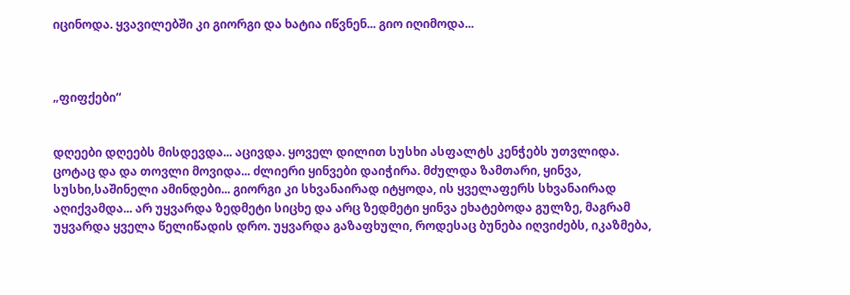იცინოდა. ყვავილებში კი გიორგი და ხატია იწვნენ... გიო იღიმოდა...



„ფიფქები“


დღეები დღეებს მისდევდა... აცივდა. ყოველ დილით სუსხი ასფალტს კენჭებს უთვლიდა. ცოტაც და და თოვლი მოვიდა... ძლიერი ყინვები დაიჭირა. მძულდა ზამთარი, ყინვა, სუსხი,საშინელი ამინდები... გიორგი კი სხვანაირად იტყოდა, ის ყველაფერს სხვანაირად აღიქვამდა... არ უყვარდა ზედმეტი სიცხე და არც ზედმეტი ყინვა ეხატებოდა გულზე, მაგრამ უყვარდა ყველა წელიწადის დრო. უყვარდა გაზაფხული, როდესაც ბუნება იღვიძებს, იკაზმება,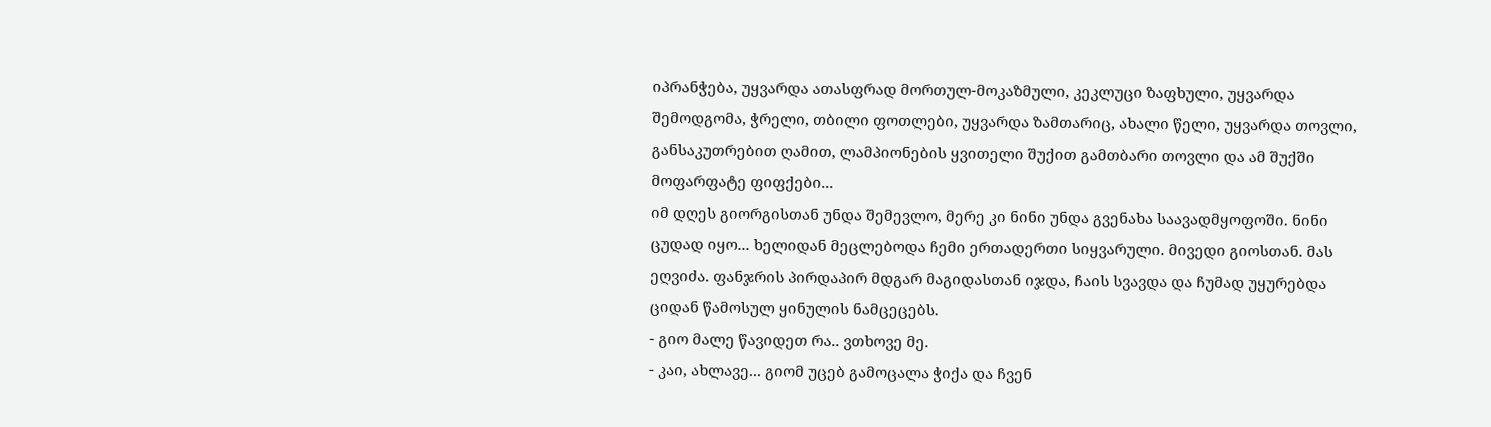იპრანჭება, უყვარდა ათასფრად მორთულ-მოკაზმული, კეკლუცი ზაფხული, უყვარდა შემოდგომა, ჭრელი, თბილი ფოთლები, უყვარდა ზამთარიც, ახალი წელი, უყვარდა თოვლი, განსაკუთრებით ღამით, ლამპიონების ყვითელი შუქით გამთბარი თოვლი და ამ შუქში მოფარფატე ფიფქები...
იმ დღეს გიორგისთან უნდა შემევლო, მერე კი ნინი უნდა გვენახა საავადმყოფოში. ნინი ცუდად იყო... ხელიდან მეცლებოდა ჩემი ერთადერთი სიყვარული. მივედი გიოსთან. მას ეღვიძა. ფანჯრის პირდაპირ მდგარ მაგიდასთან იჯდა, ჩაის სვავდა და ჩუმად უყურებდა ციდან წამოსულ ყინულის ნამცეცებს.
- გიო მალე წავიდეთ რა.. ვთხოვე მე.
- კაი, ახლავე... გიომ უცებ გამოცალა ჭიქა და ჩვენ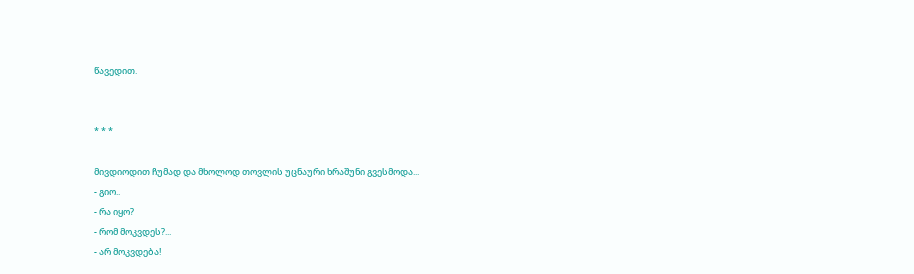წავედით.


* * *

მივდიოდით ჩუმად და მხოლოდ თოვლის უცნაური ხრაშუნი გვესმოდა...
- გიო..
- რა იყო?
- რომ მოკვდეს?...
- არ მოკვდება!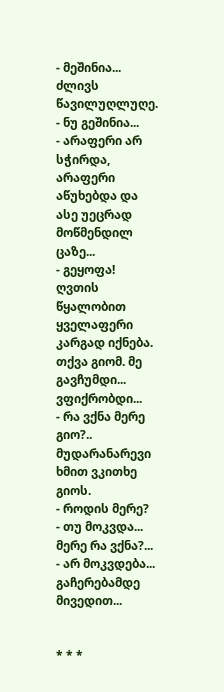- მეშინია... ძლივს წავილუღლუღე.
- ნუ გეშინია...
- არაფერი არ სჭირდა, არაფერი აწუხებდა და ასე უეცრად მოწმენდილ ცაზე...
- გეყოფა! ღვთის წყალობით ყველაფერი კარგად იქნება. თქვა გიომ. მე გავჩუმდი... ვფიქრობდი...
- რა ვქნა მერე გიო?.. მუდარანარევი ხმით ვკითხე გიოს.
- როდის მერე?
- თუ მოკვდა... მერე რა ვქნა?...
- არ მოკვდება...
გაჩერებამდე მივედით...


* * *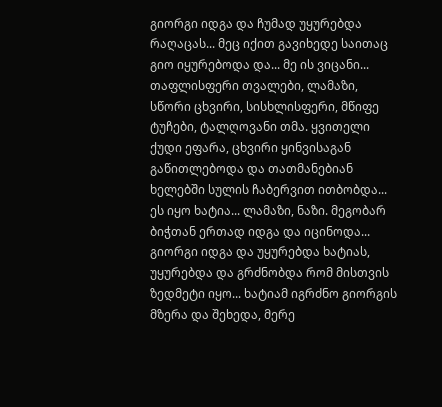გიორგი იდგა და ჩუმად უყურებდა რაღაცას... მეც იქით გავიხედე საითაც გიო იყურებოდა და... მე ის ვიცანი... თაფლისფერი თვალები, ლამაზი, სწორი ცხვირი, სისხლისფერი, მწიფე ტუჩები, ტალღოვანი თმა. ყვითელი ქუდი ეფარა, ცხვირი ყინვისაგან გაწითლებოდა და თათმანებიან ხელებში სულის ჩაბერვით ითბობდა... ეს იყო ხატია... ლამაზი, ნაზი. მეგობარ ბიჭთან ერთად იდგა და იცინოდა... გიორგი იდგა და უყურებდა ხატიას, უყურებდა და გრძნობდა რომ მისთვის ზედმეტი იყო... ხატიამ იგრძნო გიორგის მზერა და შეხედა, მერე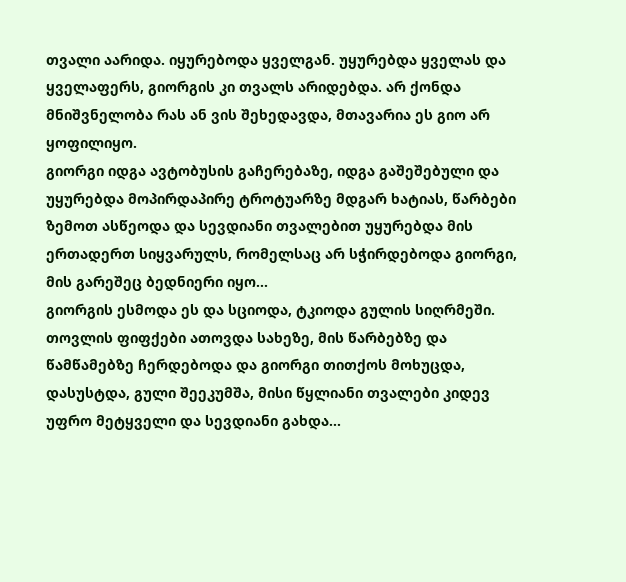თვალი აარიდა. იყურებოდა ყველგან. უყურებდა ყველას და ყველაფერს, გიორგის კი თვალს არიდებდა. არ ქონდა მნიშვნელობა რას ან ვის შეხედავდა, მთავარია ეს გიო არ ყოფილიყო.
გიორგი იდგა ავტობუსის გაჩერებაზე, იდგა გაშეშებული და უყურებდა მოპირდაპირე ტროტუარზე მდგარ ხატიას, წარბები ზემოთ ასწეოდა და სევდიანი თვალებით უყურებდა მის ერთადერთ სიყვარულს, რომელსაც არ სჭირდებოდა გიორგი, მის გარეშეც ბედნიერი იყო...
გიორგის ესმოდა ეს და სციოდა, ტკიოდა გულის სიღრმეში. თოვლის ფიფქები ათოვდა სახეზე, მის წარბებზე და წამწამებზე ჩერდებოდა და გიორგი თითქოს მოხუცდა, დასუსტდა, გული შეეკუმშა, მისი წყლიანი თვალები კიდევ უფრო მეტყველი და სევდიანი გახდა...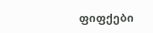ფიფქები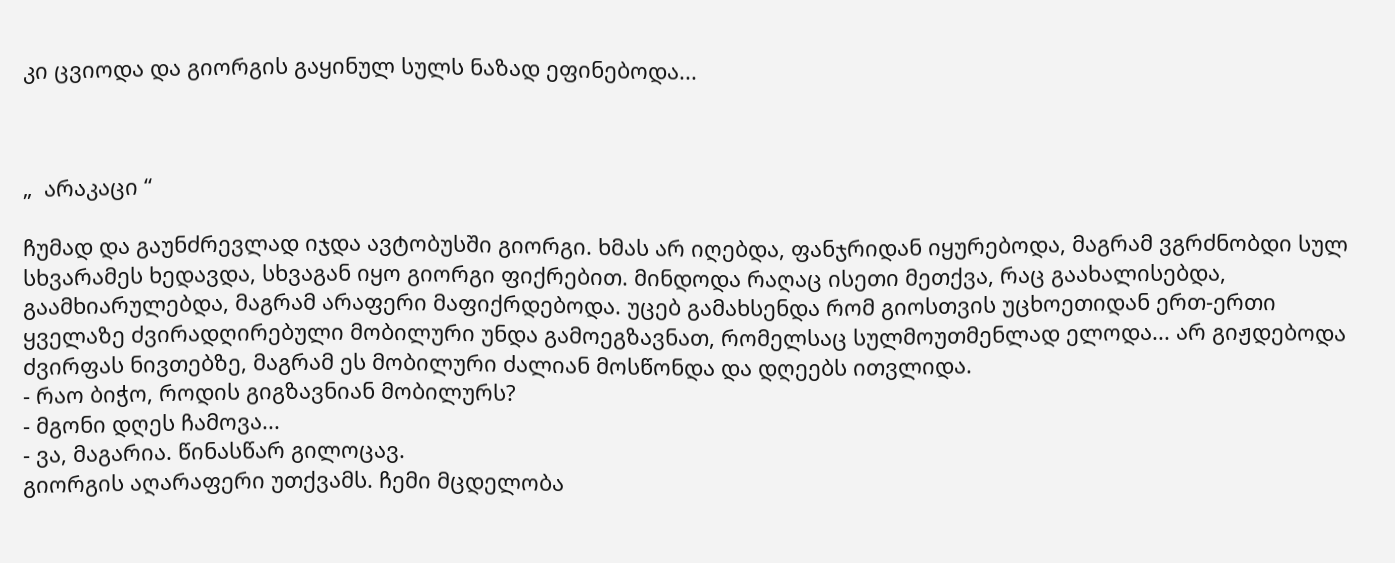კი ცვიოდა და გიორგის გაყინულ სულს ნაზად ეფინებოდა...



„  არაკაცი “

ჩუმად და გაუნძრევლად იჯდა ავტობუსში გიორგი. ხმას არ იღებდა, ფანჯრიდან იყურებოდა, მაგრამ ვგრძნობდი სულ სხვარამეს ხედავდა, სხვაგან იყო გიორგი ფიქრებით. მინდოდა რაღაც ისეთი მეთქვა, რაც გაახალისებდა, გაამხიარულებდა, მაგრამ არაფერი მაფიქრდებოდა. უცებ გამახსენდა რომ გიოსთვის უცხოეთიდან ერთ-ერთი ყველაზე ძვირადღირებული მობილური უნდა გამოეგზავნათ, რომელსაც სულმოუთმენლად ელოდა... არ გიჟდებოდა ძვირფას ნივთებზე, მაგრამ ეს მობილური ძალიან მოსწონდა და დღეებს ითვლიდა.
- რაო ბიჭო, როდის გიგზავნიან მობილურს?
- მგონი დღეს ჩამოვა...
- ვა, მაგარია. წინასწარ გილოცავ.
გიორგის აღარაფერი უთქვამს. ჩემი მცდელობა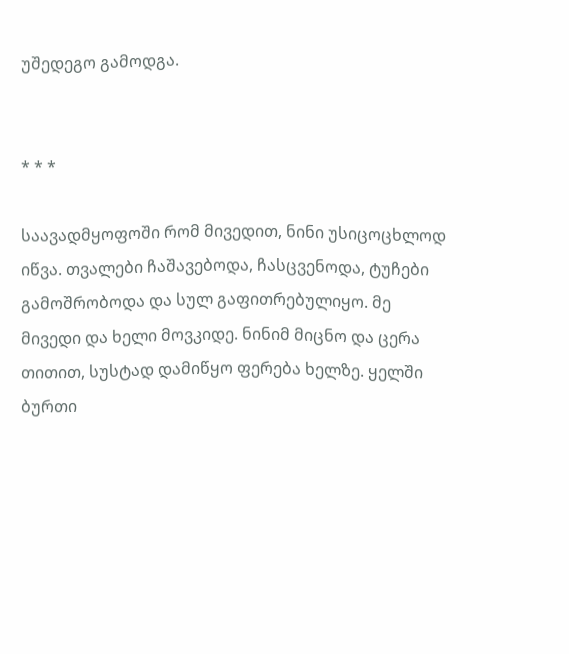უშედეგო გამოდგა.


* * *

საავადმყოფოში რომ მივედით, ნინი უსიცოცხლოდ იწვა. თვალები ჩაშავებოდა, ჩასცვენოდა, ტუჩები გამოშრობოდა და სულ გაფითრებულიყო. მე მივედი და ხელი მოვკიდე. ნინიმ მიცნო და ცერა თითით, სუსტად დამიწყო ფერება ხელზე. ყელში ბურთი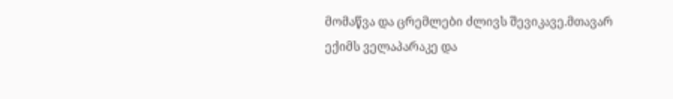მომაწვა და ცრემლები ძლივს შევიკავე.მთავარ ექიმს ველაპარაკე და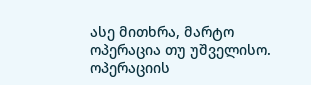ასე მითხრა, მარტო ოპერაცია თუ უშველისო. ოპერაციის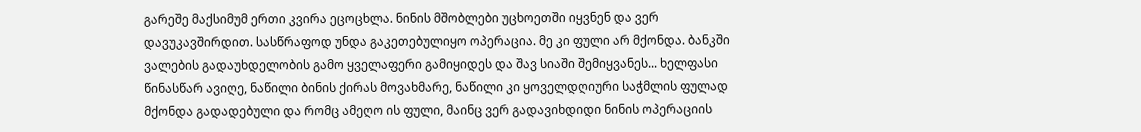გარეშე მაქსიმუმ ერთი კვირა ეცოცხლა. ნინის მშობლები უცხოეთში იყვნენ და ვერ დავუკავშირდით. სასწრაფოდ უნდა გაკეთებულიყო ოპერაცია. მე კი ფული არ მქონდა. ბანკში ვალების გადაუხდელობის გამო ყველაფერი გამიყიდეს და შავ სიაში შემიყვანეს... ხელფასი წინასწარ ავიღე, ნაწილი ბინის ქირას მოვახმარე, ნაწილი კი ყოველდღიური საჭმლის ფულად მქონდა გადადებული და რომც ამეღო ის ფული, მაინც ვერ გადავიხდიდი ნინის ოპერაციის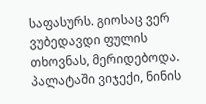საფასურს. გიოსაც ვერ ვუბედავდი ფულის თხოვნას, მერიდებოდა.
პალატაში ვიჯექი, ნინის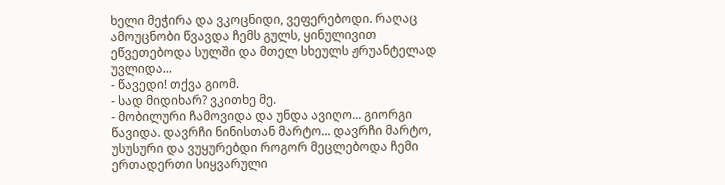ხელი მეჭირა და ვკოცნიდი, ვეფერებოდი. რაღაც ამოუცნობი წვავდა ჩემს გულს, ყინულივით ეწვეთებოდა სულში და მთელ სხეულს ჟრუანტელად უვლიდა...
- წავედი! თქვა გიომ.
- სად მიდიხარ? ვკითხე მე.
- მობილური ჩამოვიდა და უნდა ავიღო... გიორგი წავიდა. დავრჩი ნინისთან მარტო... დავრჩი მარტო, უსუსური და ვუყურებდი როგორ მეცლებოდა ჩემი ერთადერთი სიყვარული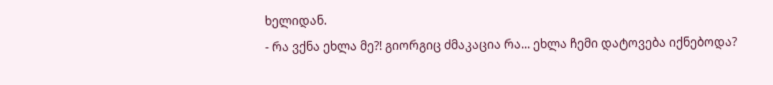ხელიდან.
- რა ვქნა ეხლა მე?! გიორგიც ძმაკაცია რა... ეხლა ჩემი დატოვება იქნებოდა?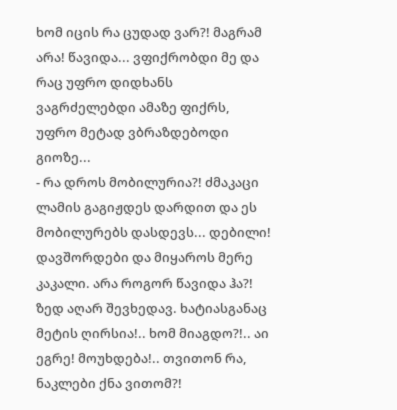ხომ იცის რა ცუდად ვარ?! მაგრამ არა! წავიდა... ვფიქრობდი მე და რაც უფრო დიდხანს ვაგრძელებდი ამაზე ფიქრს, უფრო მეტად ვბრაზდებოდი გიოზე...
- რა დროს მობილურია?! ძმაკაცი ლამის გაგიჟდეს დარდით და ეს მობილურებს დასდევს... დებილი! დავშორდები და მიყაროს მერე კაკალი. არა როგორ წავიდა ჰა?! ზედ აღარ შევხედავ. ხატიასგანაც მეტის ღირსია!.. ხომ მიაგდო?!.. აი ეგრე! მოუხდება!.. თვითონ რა, ნაკლები ქნა ვითომ?!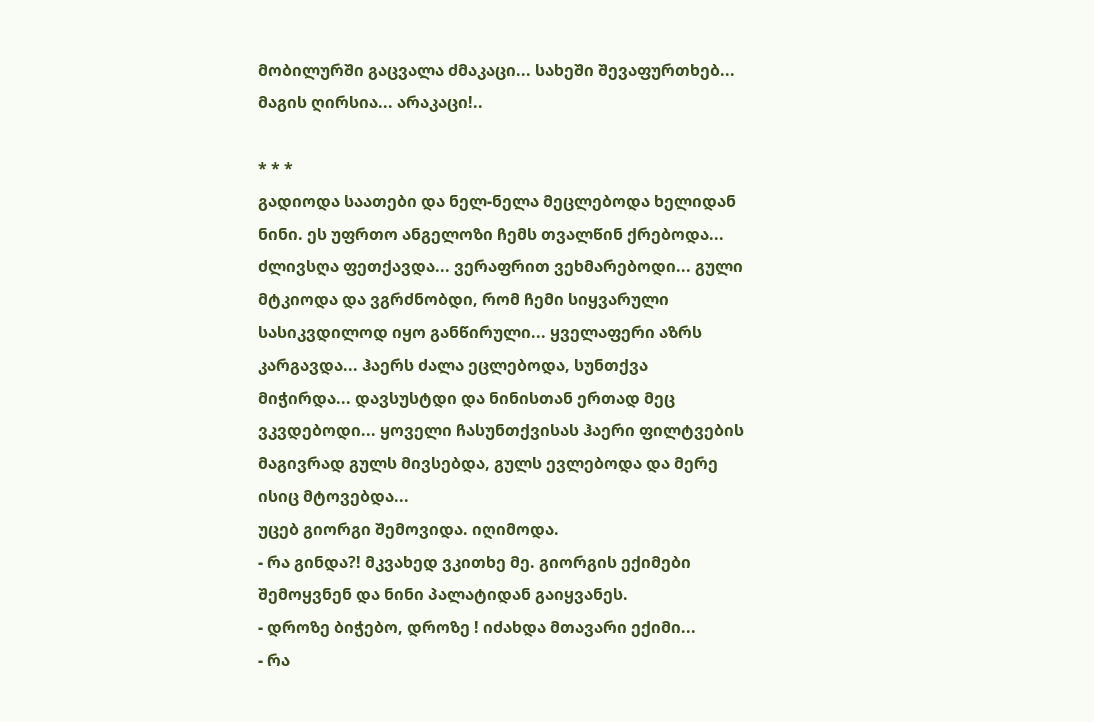მობილურში გაცვალა ძმაკაცი... სახეში შევაფურთხებ... მაგის ღირსია... არაკაცი!..

* * *
გადიოდა საათები და ნელ-ნელა მეცლებოდა ხელიდან ნინი. ეს უფრთო ანგელოზი ჩემს თვალწინ ქრებოდა... ძლივსღა ფეთქავდა... ვერაფრით ვეხმარებოდი... გული მტკიოდა და ვგრძნობდი, რომ ჩემი სიყვარული სასიკვდილოდ იყო განწირული... ყველაფერი აზრს კარგავდა... ჰაერს ძალა ეცლებოდა, სუნთქვა მიჭირდა... დავსუსტდი და ნინისთან ერთად მეც ვკვდებოდი... ყოველი ჩასუნთქვისას ჰაერი ფილტვების მაგივრად გულს მივსებდა, გულს ევლებოდა და მერე ისიც მტოვებდა...
უცებ გიორგი შემოვიდა. იღიმოდა.
- რა გინდა?! მკვახედ ვკითხე მე. გიორგის ექიმები შემოყვნენ და ნინი პალატიდან გაიყვანეს.
- დროზე ბიჭებო, დროზე ! იძახდა მთავარი ექიმი...
- რა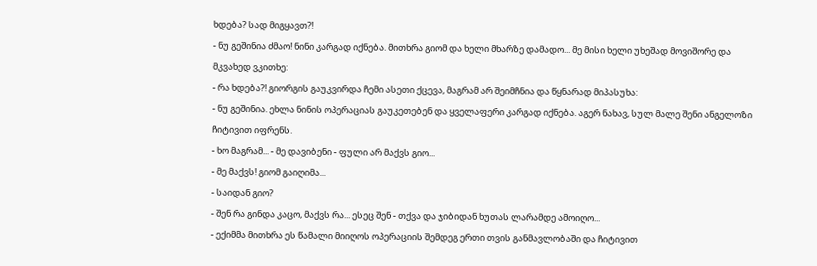ხდება? სად მიგყავთ?!
- ნუ გეშინია ძმაო! ნინი კარგად იქნება. მითხრა გიომ და ხელი მხარზე დამადო... მე მისი ხელი უხეშად მოვიშორე და მკვახედ ვკითხე:
- რა ხდება?! გიორგის გაუკვირდა ჩემი ასეთი ქცევა, მაგრამ არ შეიმჩნია და წყნარად მიპასუხა:
- ნუ გეშინია. ეხლა ნინის ოპერაციას გაუკეთებენ და ყველაფერი კარგად იქნება. აგერ ნახავ, სულ მალე შენი ანგელოზი ჩიტივით იფრენს.
- ხო მაგრამ... - მე დავიბენი - ფული არ მაქვს გიო...
- მე მაქვს! გიომ გაიღიმა...
- საიდან გიო?
- შენ რა გინდა კაცო, მაქვს რა... ესეც შენ - თქვა და ჯიბიდან ხუთას ლარამდე ამოიღო...
- ექიმმა მითხრა ეს წამალი მიიღოს ოპერაციის შემდეგ ერთი თვის განმავლობაში და ჩიტივით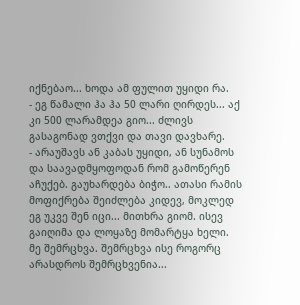იქნებაო... ხოდა ამ ფულით უყიდი რა.
- ეგ წამალი ჰა ჰა 50 ლარი ღირდეს... აქ კი 500 ლარამდეა გიო... ძლივს გასაგონად ვთქვი და თავი დავხარე.
- არაუშავს ან კაბას უყიდი, ან სუნამოს და საავადმყოფოდან რომ გამოწერენ აჩუქებ. გაუხარდება ბიჭო.. ათასი რამის მოფიქრება შეიძლება კიდევ, მოკლედ ეგ უკვე შენ იცი... მითხრა გიომ. ისევ გაიღიმა და ლოყაზე მომარტყა ხელი.
მე შემრცხვა. შემრცხვა ისე როგორც არასდროს შემრცხვენია...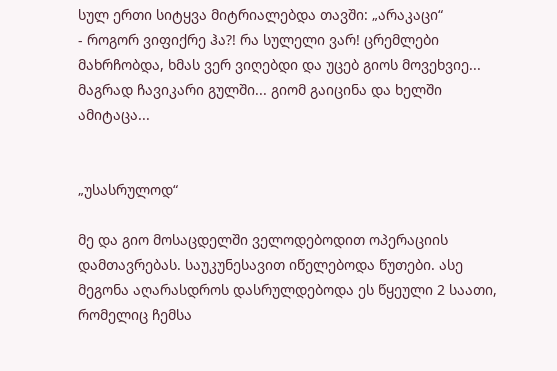სულ ერთი სიტყვა მიტრიალებდა თავში: „არაკაცი“
- როგორ ვიფიქრე ჰა?! რა სულელი ვარ! ცრემლები მახრჩობდა, ხმას ვერ ვიღებდი და უცებ გიოს მოვეხვიე... მაგრად ჩავიკარი გულში... გიომ გაიცინა და ხელში ამიტაცა...


„უსასრულოდ“

მე და გიო მოსაცდელში ველოდებოდით ოპერაციის დამთავრებას. საუკუნესავით იწელებოდა წუთები. ასე მეგონა აღარასდროს დასრულდებოდა ეს წყეული 2 საათი, რომელიც ჩემსა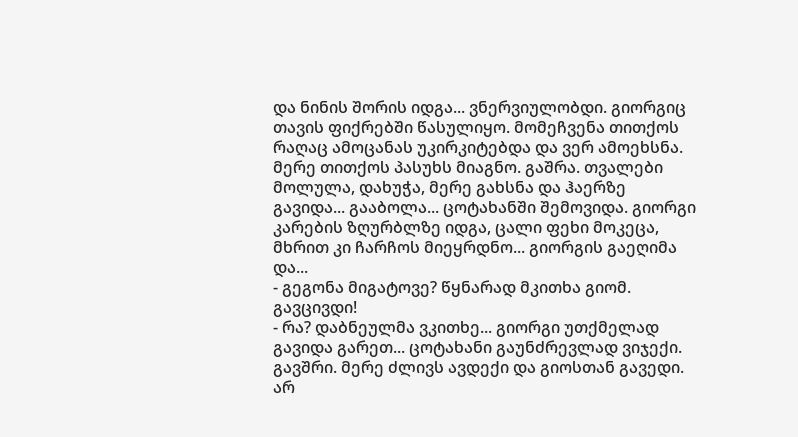და ნინის შორის იდგა... ვნერვიულობდი. გიორგიც თავის ფიქრებში წასულიყო. მომეჩვენა თითქოს რაღაც ამოცანას უკირკიტებდა და ვერ ამოეხსნა. მერე თითქოს პასუხს მიაგნო. გაშრა. თვალები მოლულა, დახუჭა, მერე გახსნა და ჰაერზე გავიდა... გააბოლა... ცოტახანში შემოვიდა. გიორგი კარების ზღურბლზე იდგა, ცალი ფეხი მოკეცა, მხრით კი ჩარჩოს მიეყრდნო... გიორგის გაეღიმა და...
- გეგონა მიგატოვე? წყნარად მკითხა გიომ. გავცივდი!
- რა? დაბნეულმა ვკითხე... გიორგი უთქმელად გავიდა გარეთ... ცოტახანი გაუნძრევლად ვიჯექი. გავშრი. მერე ძლივს ავდექი და გიოსთან გავედი. არ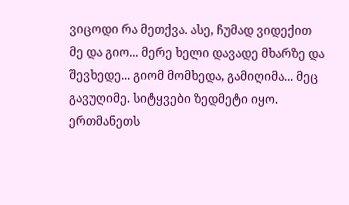ვიცოდი რა მეთქვა. ასე, ჩუმად ვიდექით მე და გიო... მერე ხელი დავადე მხარზე და შევხედე... გიომ მომხედა, გამიღიმა... მეც გავუღიმე. სიტყვები ზედმეტი იყო. ერთმანეთს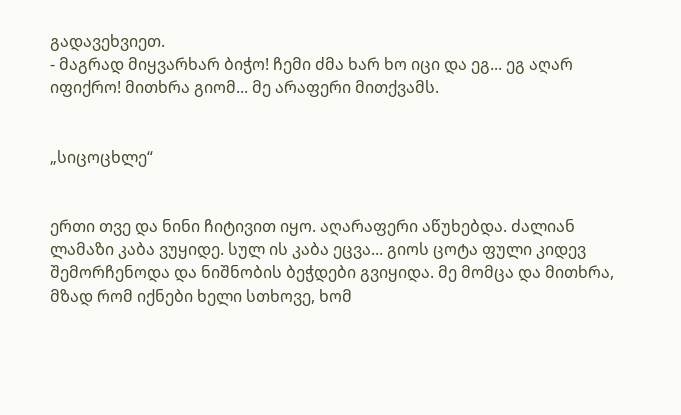გადავეხვიეთ.
- მაგრად მიყვარხარ ბიჭო! ჩემი ძმა ხარ ხო იცი და ეგ... ეგ აღარ იფიქრო! მითხრა გიომ... მე არაფერი მითქვამს.


„სიცოცხლე“


ერთი თვე და ნინი ჩიტივით იყო. აღარაფერი აწუხებდა. ძალიან ლამაზი კაბა ვუყიდე. სულ ის კაბა ეცვა... გიოს ცოტა ფული კიდევ შემორჩენოდა და ნიშნობის ბეჭდები გვიყიდა. მე მომცა და მითხრა, მზად რომ იქნები ხელი სთხოვე, ხომ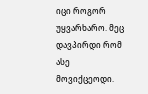იცი როგორ უყვარხარო. მეც დავპირდი რომ ასე მოვიქცეოდი.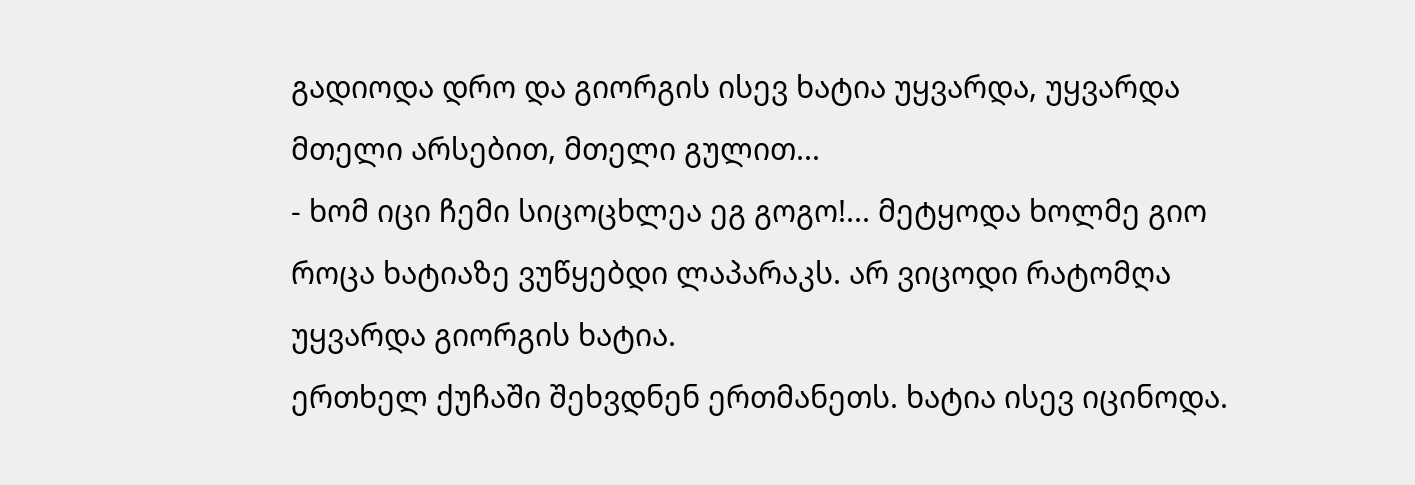გადიოდა დრო და გიორგის ისევ ხატია უყვარდა, უყვარდა მთელი არსებით, მთელი გულით...
- ხომ იცი ჩემი სიცოცხლეა ეგ გოგო!... მეტყოდა ხოლმე გიო როცა ხატიაზე ვუწყებდი ლაპარაკს. არ ვიცოდი რატომღა უყვარდა გიორგის ხატია.
ერთხელ ქუჩაში შეხვდნენ ერთმანეთს. ხატია ისევ იცინოდა.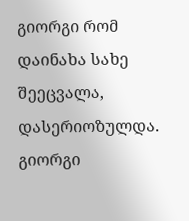გიორგი რომ დაინახა სახე შეეცვალა, დასერიოზულდა. გიორგი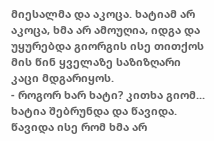მიესალმა და აკოცა. ხატიამ არ აკოცა, ხმა არ ამოუღია, იდგა და უყურებდა გიორგის ისე თითქოს მის წინ ყველაზე საზიზღარი კაცი მდგარიყოს.
- როგორ ხარ ხატი? კითხა გიომ... ხატია შებრუნდა და წავიდა. წავიდა ისე რომ ხმა არ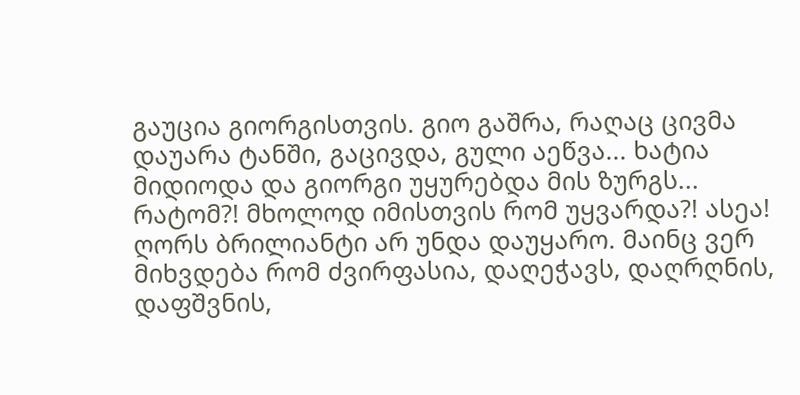გაუცია გიორგისთვის. გიო გაშრა, რაღაც ცივმა დაუარა ტანში, გაცივდა, გული აეწვა... ხატია მიდიოდა და გიორგი უყურებდა მის ზურგს...
რატომ?! მხოლოდ იმისთვის რომ უყვარდა?! ასეა! ღორს ბრილიანტი არ უნდა დაუყარო. მაინც ვერ მიხვდება რომ ძვირფასია, დაღეჭავს, დაღრღნის, დაფშვნის,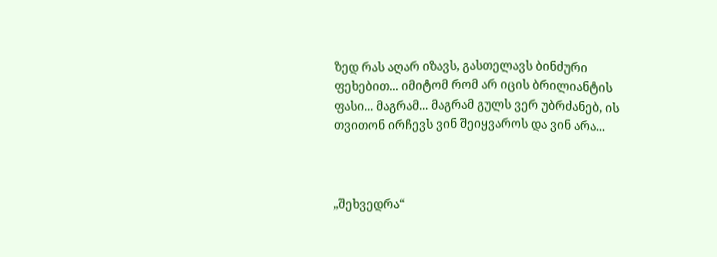ზედ რას აღარ იზავს, გასთელავს ბინძური ფეხებით... იმიტომ რომ არ იცის ბრილიანტის ფასი... მაგრამ... მაგრამ გულს ვერ უბრძანებ, ის თვითონ ირჩევს ვინ შეიყვაროს და ვინ არა...



„შეხვედრა“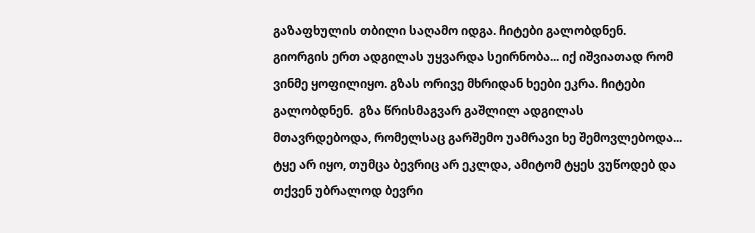გაზაფხულის თბილი საღამო იდგა. ჩიტები გალობდნენ. გიორგის ერთ ადგილას უყვარდა სეირნობა... იქ იშვიათად რომ ვინმე ყოფილიყო. გზას ორივე მხრიდან ხეები ეკრა. ჩიტები გალობდნენ.  გზა წრისმაგვარ გაშლილ ადგილას მთავრდებოდა, რომელსაც გარშემო უამრავი ხე შემოვლებოდა... ტყე არ იყო, თუმცა ბევრიც არ ეკლდა, ამიტომ ტყეს ვუწოდებ და თქვენ უბრალოდ ბევრი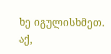ხე იგულისხმეთ. აქ,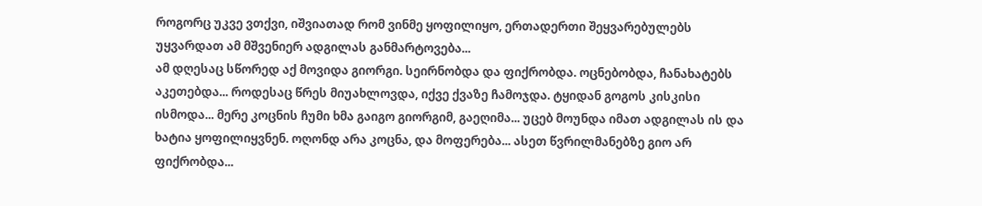როგორც უკვე ვთქვი, იშვიათად რომ ვინმე ყოფილიყო, ერთადერთი შეყვარებულებს უყვარდათ ამ მშვენიერ ადგილას განმარტოვება...
ამ დღესაც სწორედ აქ მოვიდა გიორგი. სეირნობდა და ფიქრობდა. ოცნებობდა, ჩანახატებს აკეთებდა... როდესაც წრეს მიუახლოვდა, იქვე ქვაზე ჩამოჯდა. ტყიდან გოგოს კისკისი ისმოდა... მერე კოცნის ჩუმი ხმა გაიგო გიორგიმ, გაეღიმა... უცებ მოუნდა იმათ ადგილას ის და ხატია ყოფილიყვნენ. ოღონდ არა კოცნა, და მოფერება... ასეთ წვრილმანებზე გიო არ ფიქრობდა...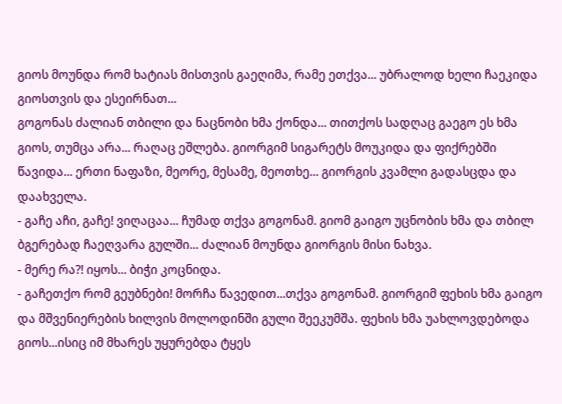გიოს მოუნდა რომ ხატიას მისთვის გაეღიმა, რამე ეთქვა... უბრალოდ ხელი ჩაეკიდა გიოსთვის და ესეირნათ...
გოგონას ძალიან თბილი და ნაცნობი ხმა ქონდა... თითქოს სადღაც გაეგო ეს ხმა გიოს, თუმცა არა... რაღაც ეშლება. გიორგიმ სიგარეტს მოუკიდა და ფიქრებში წავიდა... ერთი ნაფაზი, მეორე, მესამე, მეოთხე... გიორგის კვამლი გადასცდა და დაახველა.
- გაჩე აჩი, გაჩე! ვიღაცაა... ჩუმად თქვა გოგონამ. გიომ გაიგო უცნობის ხმა და თბილ ბგერებად ჩაეღვარა გულში... ძალიან მოუნდა გიორგის მისი ნახვა.
- მერე რა?! იყოს... ბიჭი კოცნიდა.
- გაჩეთქო რომ გეუბნები! მორჩა წავედით...თქვა გოგონამ. გიორგიმ ფეხის ხმა გაიგო და მშვენიერების ხილვის მოლოდინში გული შეეკუმშა. ფეხის ხმა უახლოვდებოდა გიოს...ისიც იმ მხარეს უყურებდა ტყეს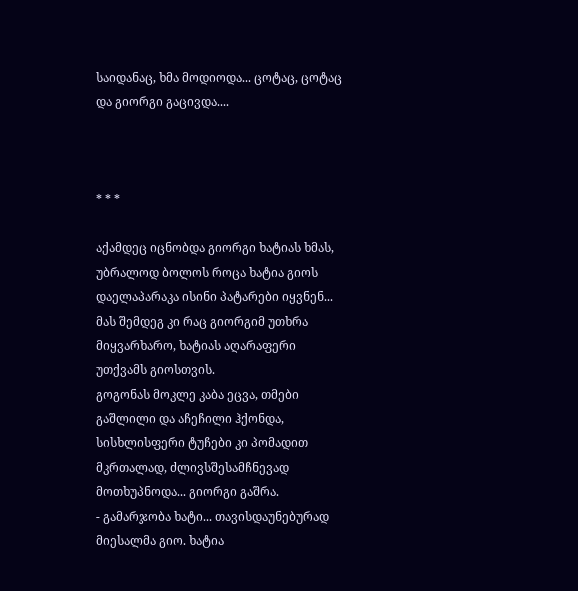საიდანაც, ხმა მოდიოდა... ცოტაც, ცოტაც და გიორგი გაცივდა....



* * *

აქამდეც იცნობდა გიორგი ხატიას ხმას, უბრალოდ ბოლოს როცა ხატია გიოს დაელაპარაკა ისინი პატარები იყვნენ... მას შემდეგ კი რაც გიორგიმ უთხრა მიყვარხარო, ხატიას აღარაფერი უთქვამს გიოსთვის.
გოგონას მოკლე კაბა ეცვა, თმები გაშლილი და აჩეჩილი ჰქონდა, სისხლისფერი ტუჩები კი პომადით მკრთალად, ძლივსშესამჩნევად მოთხუპნოდა... გიორგი გაშრა.
- გამარჯობა ხატი... თავისდაუნებურად მიესალმა გიო. ხატია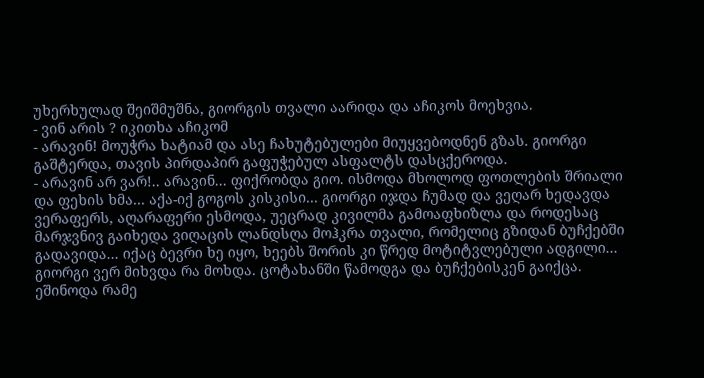უხერხულად შეიშმუშნა, გიორგის თვალი აარიდა და აჩიკოს მოეხვია.
- ვინ არის ? იკითხა აჩიკომ
- არავინ! მოუჭრა ხატიამ და ასე ჩახუტებულები მიუყვებოდნენ გზას. გიორგი გაშტერდა, თავის პირდაპირ გაფუჭებულ ასფალტს დასცქეროდა.
- არავინ არ ვარ!.. არავინ... ფიქრობდა გიო. ისმოდა მხოლოდ ფოთლების შრიალი და ფეხის ხმა... აქა-იქ გოგოს კისკისი... გიორგი იჯდა ჩუმად და ვეღარ ხედავდა ვერაფერს, აღარაფერი ესმოდა, უეცრად კივილმა გამოაფხიზლა და როდესაც მარჯვნივ გაიხედა ვიღაცის ლანდსღა მოჰკრა თვალი, რომელიც გზიდან ბუჩქებში გადავიდა... იქაც ბევრი ხე იყო, ხეებს შორის კი წრედ მოტიტვლებული ადგილი...
გიორგი ვერ მიხვდა რა მოხდა. ცოტახანში წამოდგა და ბუჩქებისკენ გაიქცა. ეშინოდა რამე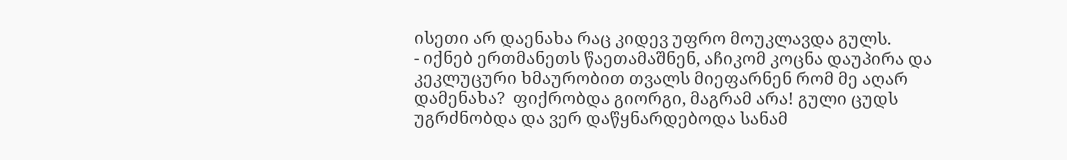ისეთი არ დაენახა რაც კიდევ უფრო მოუკლავდა გულს.
- იქნებ ერთმანეთს წაეთამაშნენ, აჩიკომ კოცნა დაუპირა და კეკლუცური ხმაურობით თვალს მიეფარნენ რომ მე აღარ დამენახა?  ფიქრობდა გიორგი, მაგრამ არა! გული ცუდს უგრძნობდა და ვერ დაწყნარდებოდა სანამ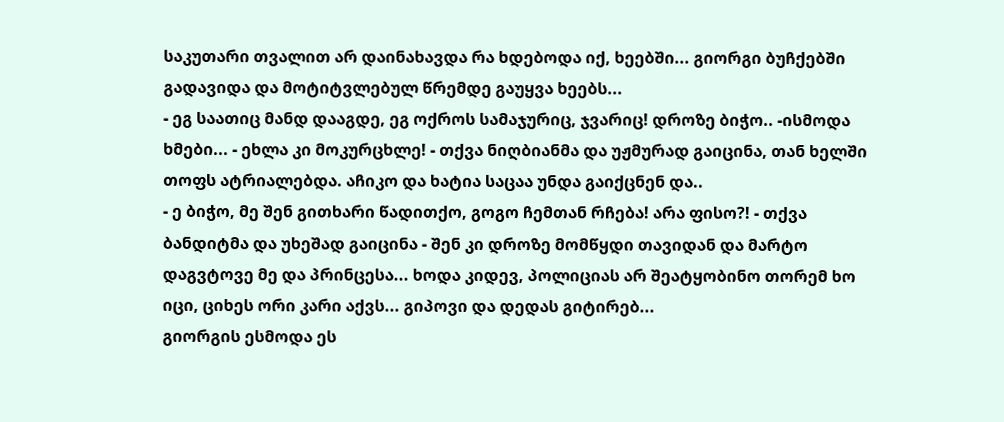საკუთარი თვალით არ დაინახავდა რა ხდებოდა იქ, ხეებში... გიორგი ბუჩქებში გადავიდა და მოტიტვლებულ წრემდე გაუყვა ხეებს...
- ეგ საათიც მანდ დააგდე, ეგ ოქროს სამაჯურიც, ჯვარიც! დროზე ბიჭო.. -ისმოდა ხმები... - ეხლა კი მოკურცხლე! - თქვა ნიღბიანმა და უჟმურად გაიცინა, თან ხელში თოფს ატრიალებდა. აჩიკო და ხატია საცაა უნდა გაიქცნენ და..
- ე ბიჭო, მე შენ გითხარი წადითქო, გოგო ჩემთან რჩება! არა ფისო?! - თქვა ბანდიტმა და უხეშად გაიცინა - შენ კი დროზე მომწყდი თავიდან და მარტო დაგვტოვე მე და პრინცესა... ხოდა კიდევ, პოლიციას არ შეატყობინო თორემ ხო იცი, ციხეს ორი კარი აქვს... გიპოვი და დედას გიტირებ...
გიორგის ესმოდა ეს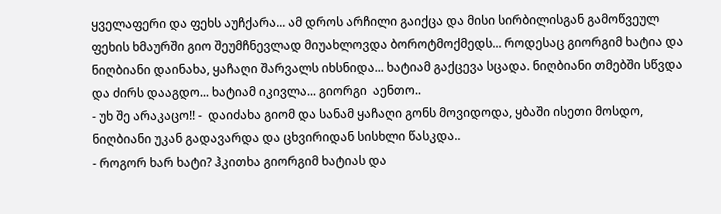ყველაფერი და ფეხს აუჩქარა... ამ დროს არჩილი გაიქცა და მისი სირბილისგან გამოწვეულ ფეხის ხმაურში გიო შეუმჩნევლად მიუახლოვდა ბოროტმოქმედს... როდესაც გიორგიმ ხატია და  ნიღბიანი დაინახა, ყაჩაღი შარვალს იხსნიდა... ხატიამ გაქცევა სცადა. ნიღბიანი თმებში სწვდა და ძირს დააგდო... ხატიამ იკივლა... გიორგი  აენთო..
- უხ შე არაკაცო!! -  დაიძახა გიომ და სანამ ყაჩაღი გონს მოვიდოდა, ყბაში ისეთი მოსდო, ნიღბიანი უკან გადავარდა და ცხვირიდან სისხლი წასკდა..
- როგორ ხარ ხატი? ჰკითხა გიორგიმ ხატიას და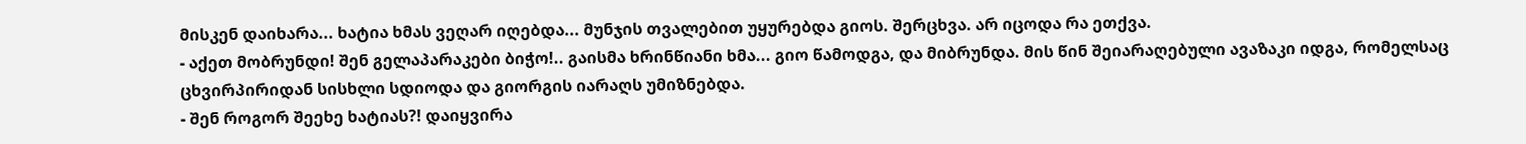მისკენ დაიხარა... ხატია ხმას ვეღარ იღებდა... მუნჯის თვალებით უყურებდა გიოს. შერცხვა. არ იცოდა რა ეთქვა.
- აქეთ მობრუნდი! შენ გელაპარაკები ბიჭო!.. გაისმა ხრინწიანი ხმა... გიო წამოდგა, და მიბრუნდა. მის წინ შეიარაღებული ავაზაკი იდგა, რომელსაც ცხვირპირიდან სისხლი სდიოდა და გიორგის იარაღს უმიზნებდა.
- შენ როგორ შეეხე ხატიას?! დაიყვირა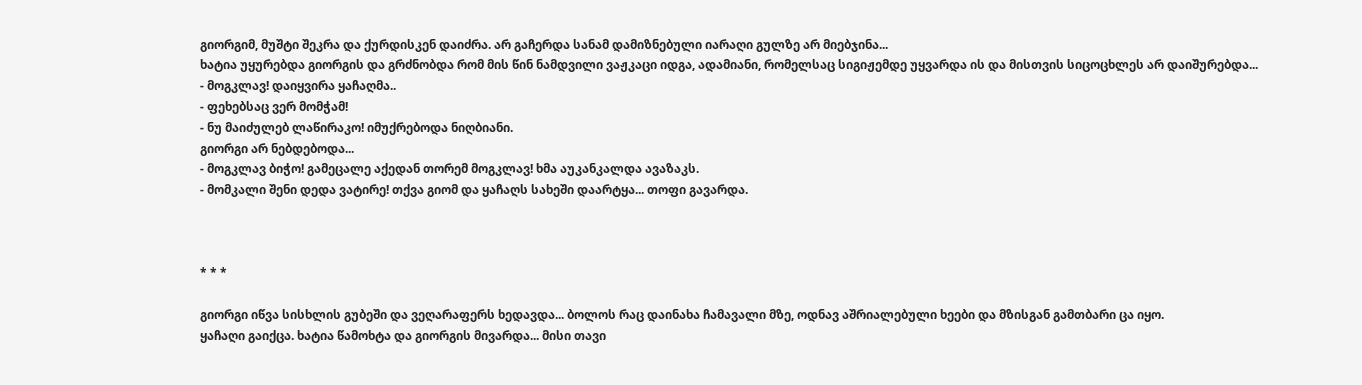გიორგიმ, მუშტი შეკრა და ქურდისკენ დაიძრა. არ გაჩერდა სანამ დამიზნებული იარაღი გულზე არ მიებჯინა...
ხატია უყურებდა გიორგის და გრძნობდა რომ მის წინ ნამდვილი ვაჟკაცი იდგა, ადამიანი, რომელსაც სიგიჟემდე უყვარდა ის და მისთვის სიცოცხლეს არ დაიშურებდა...
- მოგკლავ! დაიყვირა ყაჩაღმა..
- ფეხებსაც ვერ მომჭამ!
- ნუ მაიძულებ ლაწირაკო! იმუქრებოდა ნიღბიანი.
გიორგი არ ნებდებოდა...
- მოგკლავ ბიჭო! გამეცალე აქედან თორემ მოგკლავ! ხმა აუკანკალდა ავაზაკს.
- მომკალი შენი დედა ვატირე! თქვა გიომ და ყაჩაღს სახეში დაარტყა... თოფი გავარდა.



* * *

გიორგი იწვა სისხლის გუბეში და ვეღარაფერს ხედავდა... ბოლოს რაც დაინახა ჩამავალი მზე, ოდნავ აშრიალებული ხეები და მზისგან გამთბარი ცა იყო.
ყაჩაღი გაიქცა. ხატია წამოხტა და გიორგის მივარდა... მისი თავი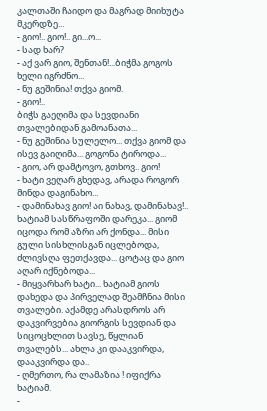კალთაში ჩაიდო და მაგრად მიიხუტა მკერდზე...
- გიო!.. გიო!.. გი...ო...
- სად ხარ?
- აქ ვარ გიო, შენთან!...ბიჭმა გოგოს ხელი იგრძნო...
- ნუ გეშინია! თქვა გიომ.
- გიო!..
ბიჭს გაეღიმა და სევდიანი თვალებიდან გამოანათა...
- ნუ გეშინია სულელო... თქვა გიომ და ისევ გაიღიმა... გოგონა ტიროდა...
- გიო, არ დამტოვო, გთხოვ.. გიო!
- ხატი ვეღარ გხედავ, არადა როგორ მინდა დაგინახო...
- დამინახავ გიო! აი ნახავ, დამინახავ!.. ხატიამ სასწრაფოში დარეკა... გიომ იცოდა რომ აზრი არ ქონდა... მისი გული სისხლისგან იცლებოდა, ძლივსღა ფეთქავდა... ცოტაც და გიო აღარ იქნებოდა...
- მიყვარხარ ხატი... ხატიამ გიოს დახედა და პირველად შეამჩნია მისი თვალები. აქამდე არასდროს არ დაკვირვებია გიორგის სევდიან და სიცოცხლით სავსე, წყლიან თვალებს... ახლა კი დააკვირდა, დააკვირდა და..
- ღმერთო, რა ლამაზია ! იფიქრა ხატიამ.
-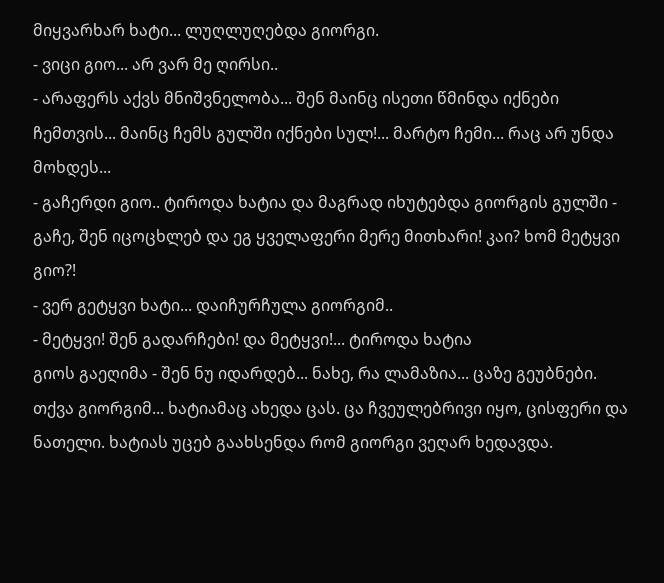მიყვარხარ ხატი... ლუღლუღებდა გიორგი.
- ვიცი გიო... არ ვარ მე ღირსი..
- არაფერს აქვს მნიშვნელობა... შენ მაინც ისეთი წმინდა იქნები ჩემთვის... მაინც ჩემს გულში იქნები სულ!... მარტო ჩემი... რაც არ უნდა მოხდეს...
- გაჩერდი გიო.. ტიროდა ხატია და მაგრად იხუტებდა გიორგის გულში - გაჩე, შენ იცოცხლებ და ეგ ყველაფერი მერე მითხარი! კაი? ხომ მეტყვი გიო?!
- ვერ გეტყვი ხატი... დაიჩურჩულა გიორგიმ..
- მეტყვი! შენ გადარჩები! და მეტყვი!... ტიროდა ხატია
გიოს გაეღიმა - შენ ნუ იდარდებ... ნახე, რა ლამაზია... ცაზე გეუბნები. თქვა გიორგიმ... ხატიამაც ახედა ცას. ცა ჩვეულებრივი იყო, ცისფერი და ნათელი. ხატიას უცებ გაახსენდა რომ გიორგი ვეღარ ხედავდა.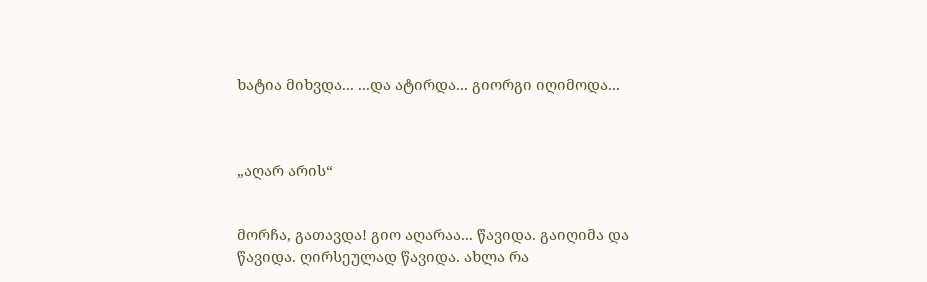ხატია მიხვდა... ...და ატირდა... გიორგი იღიმოდა...



„აღარ არის“


მორჩა, გათავდა! გიო აღარაა... წავიდა. გაიღიმა და წავიდა. ღირსეულად წავიდა. ახლა რა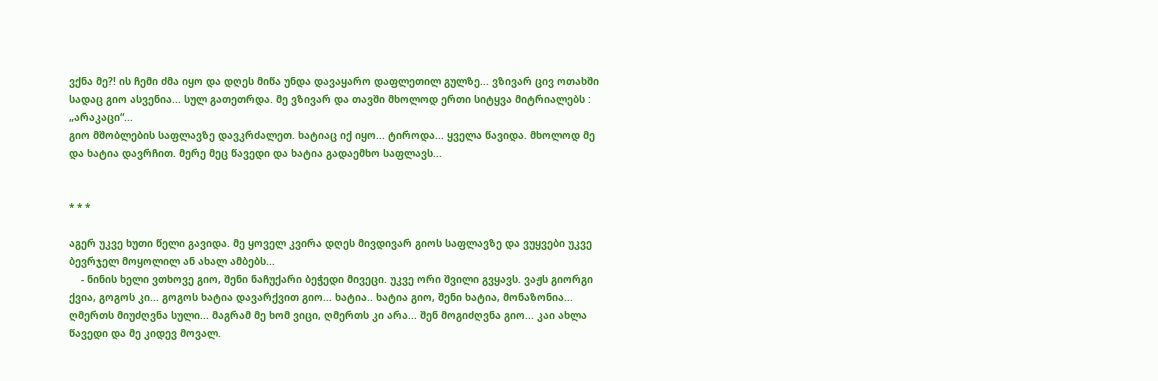ვქნა მე?! ის ჩემი ძმა იყო და დღეს მიწა უნდა დავაყარო დაფლეთილ გულზე... ვზივარ ცივ ოთახში სადაც გიო ასვენია... სულ გათეთრდა. მე ვზივარ და თავში მხოლოდ ერთი სიტყვა მიტრიალებს : „არაკაცი“...
გიო მშობლების საფლავზე დავკრძალეთ. ხატიაც იქ იყო... ტიროდა... ყველა წავიდა. მხოლოდ მე და ხატია დავრჩით. მერე მეც წავედი და ხატია გადაემხო საფლავს...


* * *

აგერ უკვე ხუთი წელი გავიდა. მე ყოველ კვირა დღეს მივდივარ გიოს საფლავზე და ვუყვები უკვე ბევრჯელ მოყოლილ ან ახალ ამბებს...
    - ნინის ხელი ვთხოვე გიო, შენი ნაჩუქარი ბეჭედი მივეცი. უკვე ორი შვილი გვყავს. ვაჟს გიორგი ქვია, გოგოს კი... გოგოს ხატია დავარქვით გიო... ხატია.. ხატია გიო, შენი ხატია, მონაზონია... ღმერთს მიუძღვნა სული... მაგრამ მე ხომ ვიცი, ღმერთს კი არა... შენ მოგიძღვნა გიო... კაი ახლა წავედი და მე კიდევ მოვალ.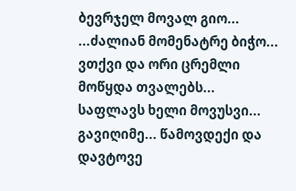ბევრჯელ მოვალ გიო... ...ძალიან მომენატრე ბიჭო... ვთქვი და ორი ცრემლი მოწყდა თვალებს... საფლავს ხელი მოვუსვი... გავიღიმე... წამოვდექი და დავტოვე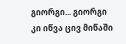გიორგი... გიორგი კი იწვა ცივ მიწაში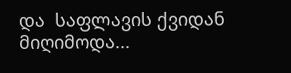და  საფლავის ქვიდან მიღიმოდა...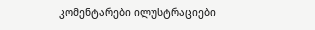კომენტარები ილუსტრაციები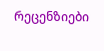რეცენზიები